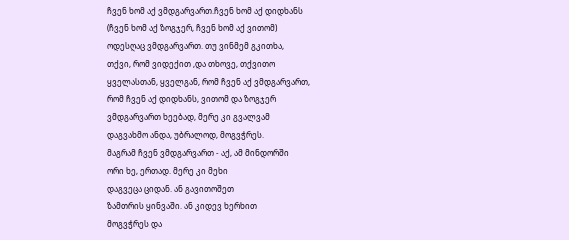ჩვენ ხომ აქ ვმდგარვართ.ჩვენ ხომ აქ დიდხანს
(ჩვენ ხომ აქ ზოგჯერ, ჩვენ ხომ აქ ვითომ)
ოდესღაც ვმდგარვართ. თუ ვინმემ გკითხა,
თქვი, რომ ვიდექით ,და თხოვე, თქვითო
ყველასთან, ყველგან, რომ ჩვენ აქ ვმდგარვართ,
რომ ჩვენ აქ დიდხანს, ვითომ და ზოგჯერ
ვმდგარვართ ხეებად, მერე კი გვალვამ
დაგვახმო ანდა, უბრალოდ, მოგვჭრეს.
მაგრამ ჩვენ ვმდგარვართ - აქ, ამ მინდორში
ორი ხე, ერთად. მერე კი მეხი
დაგვეცა ციდან. ან გავითოშეთ
ზამთრის ყინვაში. ან კიდევ ხერხით
მოგვჭრეს და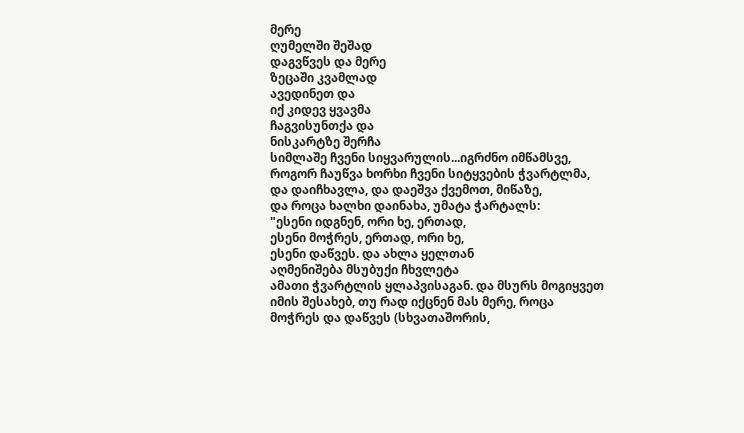მერე
ღუმელში შეშად
დაგვწვეს და მერე
ზეცაში კვამლად
ავედინეთ და
იქ კიდევ ყვავმა
ჩაგვისუნთქა და
ნისკარტზე შერჩა
სიმლაშე ჩვენი სიყვარულის...იგრძნო იმწამსვე,
როგორ ჩაუწვა ხორხი ჩვენი სიტყვების ჭვარტლმა,
და დაიჩხავლა, და დაეშვა ქვემოთ, მიწაზე,
და როცა ხალხი დაინახა, უმატა ჭარტალს:
"ესენი იდგნენ, ორი ხე, ერთად,
ესენი მოჭრეს, ერთად, ორი ხე,
ესენი დაწვეს. და ახლა ყელთან
აღმენიშება მსუბუქი ჩხვლეტა
ამათი ჭვარტლის ყლაპვისაგან. და მსურს მოგიყვეთ
იმის შესახებ, თუ რად იქცნენ მას მერე, როცა
მოჭრეს და დაწვეს (სხვათაშორის,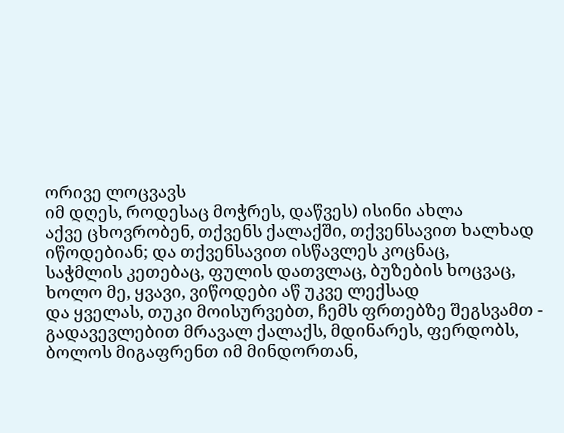ორივე ლოცვავს
იმ დღეს, როდესაც მოჭრეს, დაწვეს) ისინი ახლა
აქვე ცხოვრობენ, თქვენს ქალაქში, თქვენსავით ხალხად
იწოდებიან; და თქვენსავით ისწავლეს კოცნაც,
საჭმლის კეთებაც, ფულის დათვლაც, ბუზების ხოცვაც,
ხოლო მე, ყვავი, ვიწოდები აწ უკვე ლექსად
და ყველას, თუკი მოისურვებთ, ჩემს ფრთებზე შეგსვამთ -
გადავევლებით მრავალ ქალაქს, მდინარეს, ფერდობს,
ბოლოს მიგაფრენთ იმ მინდორთან,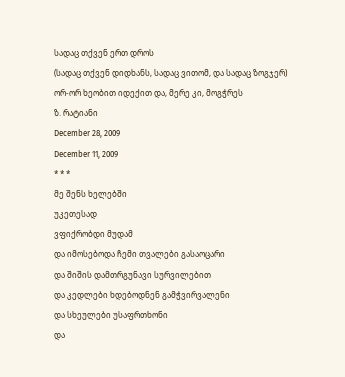სადაც თქვენ ერთ დროს
(სადაც თქვენ დიდხანს, სადაც ვითომ, და სადაც ზოგჯერ)
ორ-ორ ხეობით იდექით და, მერე კი, მოგჭრეს
ზ. რატიანი
December 28, 2009
December 11, 2009
* * *
მე შენს ხელებში
უკეთესად
ვფიქრობდი მუდამ
და იმოსებოდა ჩემი თვალები გასაოცარი
და შიშის დამთრგუნავი სურვილებით
და კედლები ხდებოდნენ გამჭვირვალენი
და სხეულები უსაფრთხონი
და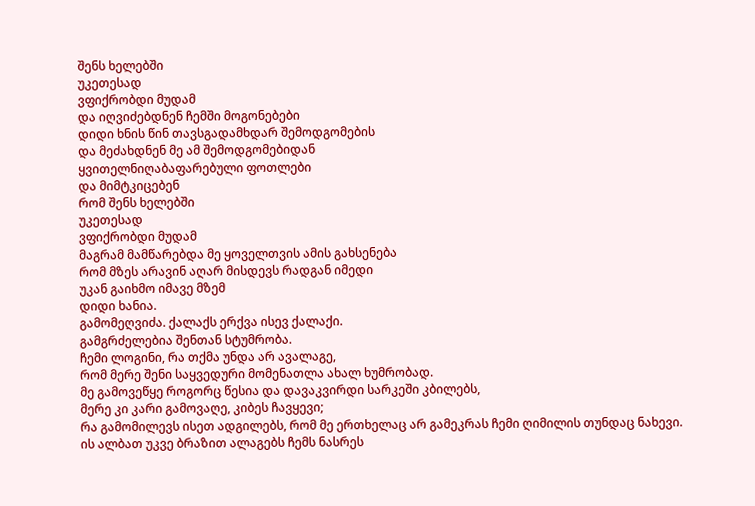შენს ხელებში
უკეთესად
ვფიქრობდი მუდამ
და იღვიძებდნენ ჩემში მოგონებები
დიდი ხნის წინ თავსგადამხდარ შემოდგომების
და მეძახდნენ მე ამ შემოდგომებიდან
ყვითელნიღაბაფარებული ფოთლები
და მიმტკიცებენ
რომ შენს ხელებში
უკეთესად
ვფიქრობდი მუდამ
მაგრამ მამწარებდა მე ყოველთვის ამის გახსენება
რომ მზეს არავინ აღარ მისდევს რადგან იმედი
უკან გაიხმო იმავე მზემ
დიდი ხანია.
გამომეღვიძა. ქალაქს ერქვა ისევ ქალაქი.
გამგრძელებია შენთან სტუმრობა.
ჩემი ლოგინი, რა თქმა უნდა არ ავალაგე,
რომ მერე შენი საყვედური მომენათლა ახალ ხუმრობად.
მე გამოვეწყე როგორც წესია და დავაკვირდი სარკეში კბილებს,
მერე კი კარი გამოვაღე, კიბეს ჩავყევი;
რა გამომილევს ისეთ ადგილებს, რომ მე ერთხელაც არ გამეკრას ჩემი ღიმილის თუნდაც ნახევი.
ის ალბათ უკვე ბრაზით ალაგებს ჩემს ნასრეს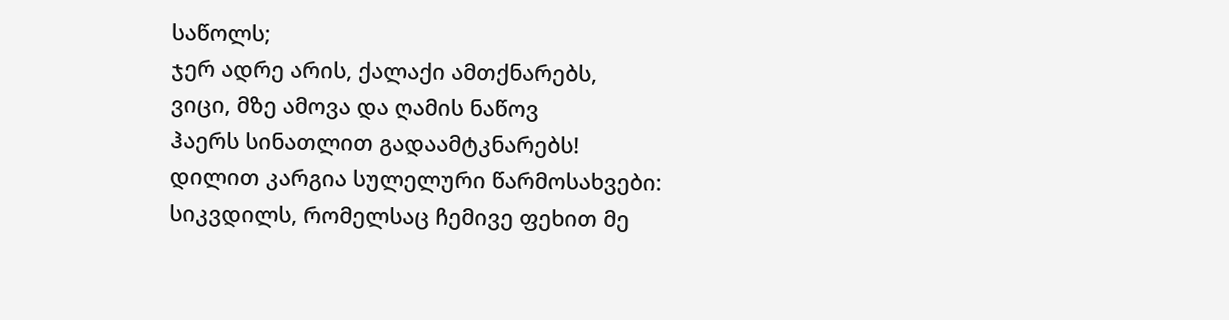საწოლს;
ჯერ ადრე არის, ქალაქი ამთქნარებს,
ვიცი, მზე ამოვა და ღამის ნაწოვ
ჰაერს სინათლით გადაამტკნარებს!
დილით კარგია სულელური წარმოსახვები:
სიკვდილს, რომელსაც ჩემივე ფეხით მე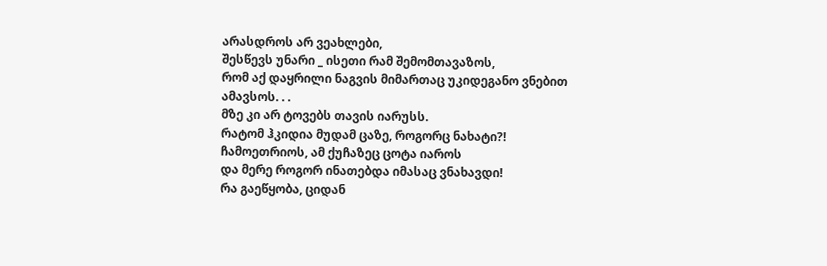არასდროს არ ვეახლები,
შესწევს უნარი _ ისეთი რამ შემომთავაზოს,
რომ აქ დაყრილი ნაგვის მიმართაც უკიდეგანო ვნებით ამავსოს. . .
მზე კი არ ტოვებს თავის იარუსს.
რატომ ჰკიდია მუდამ ცაზე, როგორც ნახატი?!
ჩამოეთრიოს, ამ ქუჩაზეც ცოტა იაროს
და მერე როგორ ინათებდა იმასაც ვნახავდი!
რა გაეწყობა, ციდან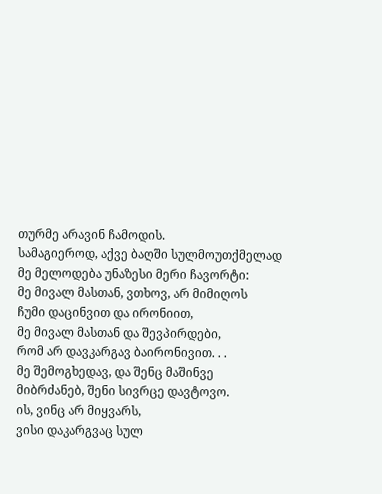თურმე არავინ ჩამოდის.
სამაგიეროდ, აქვე ბაღში სულმოუთქმელად
მე მელოდება უნაზესი მერი ჩავორტი:
მე მივალ მასთან, ვთხოვ, არ მიმიღოს
ჩუმი დაცინვით და ირონიით,
მე მივალ მასთან და შევპირდები,
რომ არ დავკარგავ ბაირონივით. . .
მე შემოგხედავ, და შენც მაშინვე
მიბრძანებ, შენი სივრცე დავტოვო.
ის, ვინც არ მიყვარს,
ვისი დაკარგვაც სულ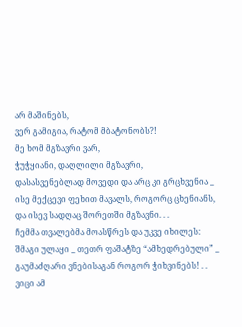არ მაშინებს,
ვერ გამიგია, რატომ მბატონობს?!
მე ხომ მგზავრი ვარ,
ჭუჭყიანი, დაღლილი მგზავრი,
დასასვენებლად მოვედი და არც კი გრცხვენია _
ისე მექცევი ფეხით მავალს, როგორც ცხენიანს,
და ისევ სადღაც შორეთში მგზავნი. . .
ჩემმა თვალებმა მოასწრეს და უკვე იხილეს:
შმაგი ულაყი _ თეთრ ფაშატზე “ამხედრებული” _
გაუმაძღარი ვნებისაგან როგორ ჭიხვინებს! . .
ვიცი ამ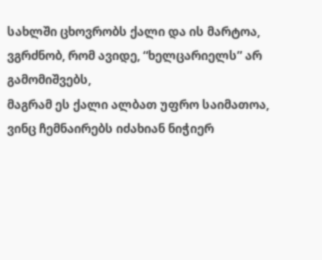სახლში ცხოვრობს ქალი და ის მარტოა,
ვგრძნობ, რომ ავიდე, “ხელცარიელს” არ გამომიშვებს,
მაგრამ ეს ქალი ალბათ უფრო საიმათოა,
ვინც ჩემნაირებს იძახიან ნიჭიერ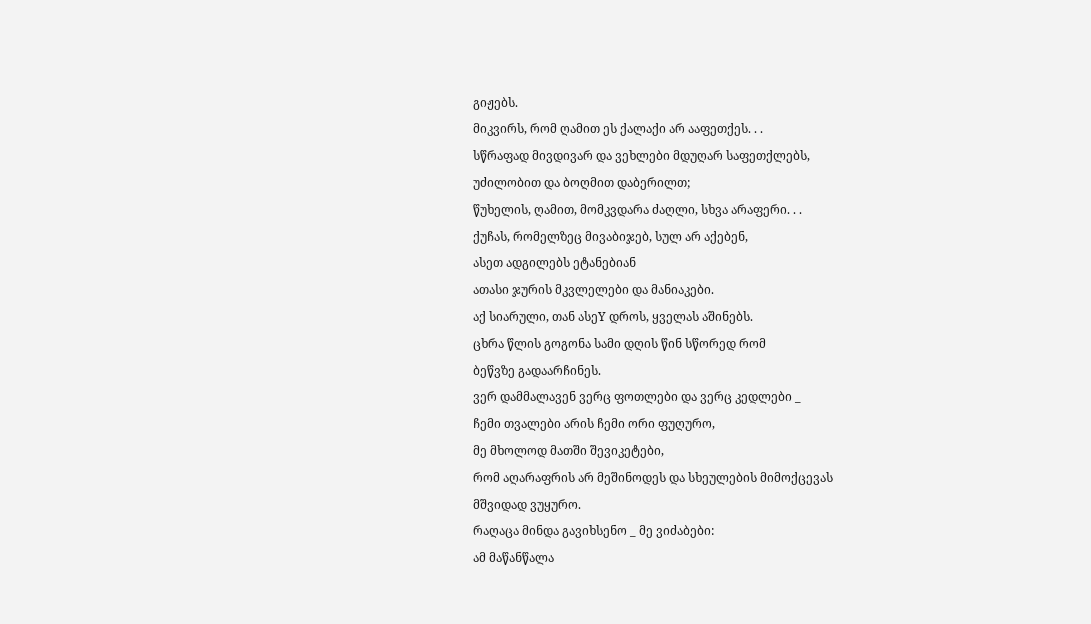გიჟებს.
მიკვირს, რომ ღამით ეს ქალაქი არ ააფეთქეს. . .
სწრაფად მივდივარ და ვეხლები მდუღარ საფეთქლებს,
უძილობით და ბოღმით დაბერილთ;
წუხელის, ღამით, მომკვდარა ძაღლი, სხვა არაფერი. . .
ქუჩას, რომელზეც მივაბიჯებ, სულ არ აქებენ,
ასეთ ადგილებს ეტანებიან
ათასი ჯურის მკვლელები და მანიაკები.
აქ სიარული, თან ასეY დროს, ყველას აშინებს.
ცხრა წლის გოგონა სამი დღის წინ სწორედ რომ
ბეწვზე გადაარჩინეს.
ვერ დამმალავენ ვერც ფოთლები და ვერც კედლები _
ჩემი თვალები არის ჩემი ორი ფუღურო,
მე მხოლოდ მათში შევიკეტები,
რომ აღარაფრის არ მეშინოდეს და სხეულების მიმოქცევას
მშვიდად ვუყურო.
რაღაცა მინდა გავიხსენო _ მე ვიძაბები:
ამ მაწანწალა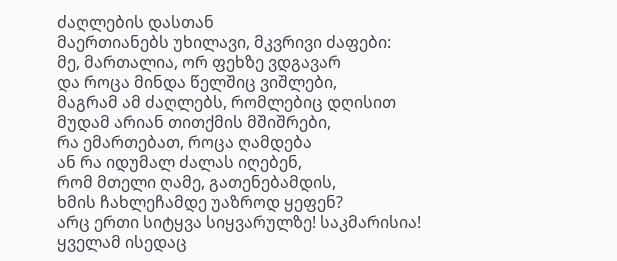ძაღლების დასთან
მაერთიანებს უხილავი, მკვრივი ძაფები:
მე, მართალია, ორ ფეხზე ვდგავარ
და როცა მინდა წელშიც ვიშლები,
მაგრამ ამ ძაღლებს, რომლებიც დღისით
მუდამ არიან თითქმის მშიშრები,
რა ემართებათ, როცა ღამდება
ან რა იდუმალ ძალას იღებენ,
რომ მთელი ღამე, გათენებამდის,
ხმის ჩახლეჩამდე უაზროდ ყეფენ?
არც ერთი სიტყვა სიყვარულზე! საკმარისია!
ყველამ ისედაც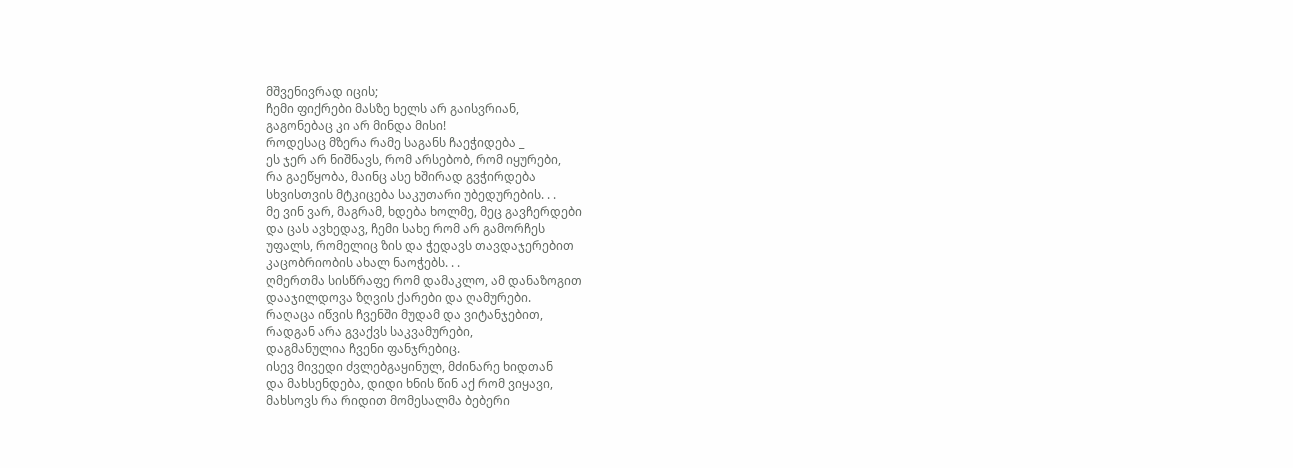მშვენივრად იცის;
ჩემი ფიქრები მასზე ხელს არ გაისვრიან,
გაგონებაც კი არ მინდა მისი!
როდესაც მზერა რამე საგანს ჩაეჭიდება _
ეს ჯერ არ ნიშნავს, რომ არსებობ, რომ იყურები,
რა გაეწყობა, მაინც ასე ხშირად გვჭირდება
სხვისთვის მტკიცება საკუთარი უბედურების. . .
მე ვინ ვარ, მაგრამ, ხდება ხოლმე, მეც გავჩერდები
და ცას ავხედავ, ჩემი სახე რომ არ გამორჩეს
უფალს, რომელიც ზის და ჭედავს თავდაჯერებით
კაცობრიობის ახალ ნაოჭებს. . .
ღმერთმა სისწრაფე რომ დამაკლო, ამ დანაზოგით
დააჯილდოვა ზღვის ქარები და ღამურები.
რაღაცა იწვის ჩვენში მუდამ და ვიტანჯებით,
რადგან არა გვაქვს საკვამურები,
დაგმანულია ჩვენი ფანჯრებიც.
ისევ მივედი ძვლებგაყინულ, მძინარე ხიდთან
და მახსენდება, დიდი ხნის წინ აქ რომ ვიყავი,
მახსოვს რა რიდით მომესალმა ბებერი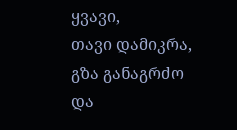ყვავი,
თავი დამიკრა, გზა განაგრძო და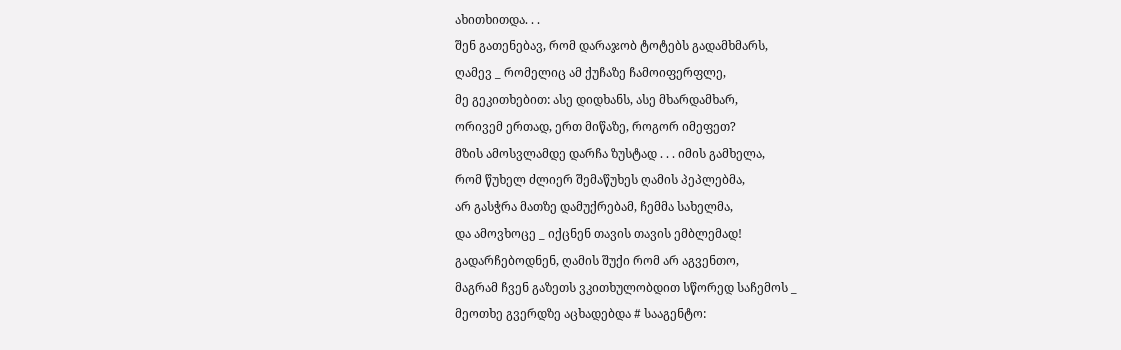ახითხითდა. . .
შენ გათენებავ, რომ დარაჯობ ტოტებს გადამხმარს,
ღამევ _ რომელიც ამ ქუჩაზე ჩამოიფერფლე,
მე გეკითხებით: ასე დიდხანს, ასე მხარდამხარ,
ორივემ ერთად, ერთ მიწაზე, როგორ იმეფეთ?
მზის ამოსვლამდე დარჩა ზუსტად . . . იმის გამხელა,
რომ წუხელ ძლიერ შემაწუხეს ღამის პეპლებმა,
არ გასჭრა მათზე დამუქრებამ, ჩემმა სახელმა,
და ამოვხოცე _ იქცნენ თავის თავის ემბლემად!
გადარჩებოდნენ, ღამის შუქი რომ არ აგვენთო,
მაგრამ ჩვენ გაზეთს ვკითხულობდით სწორედ საჩემოს _
მეოთხე გვერდზე აცხადებდა # სააგენტო: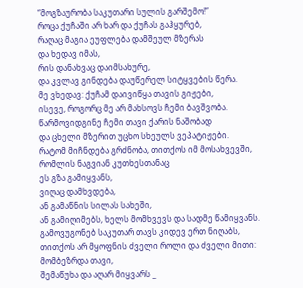“მოგზაურობა საკუთარი სულის გარშემო!”
როცა ქუჩაში არ ხარ და ქუჩას გაჰყურებ,
რაღაც მაგია ეუფლება დამშეულ მზერას
და ხედავ იმას,
რის დანახვაც დაიმსახურე,
და კვლავ გინდება დაუწერელ სიტყვების წერა.
მე ვხედავ: ქუჩამ დაივიწყა თავის გიჟები,
ისევე, როგორც მე არ მახსოვს ჩემი ბავშვობა.
წარმოვიდგინე ჩემი თავი ქარის ნაშობად
და ცხელი მზერით უცხო სხეულს ვეპატიჟები.
რატომ მიჩნდება გრძნობა, თითქოს იმ მოსახვევში,
რომლის ნაგვიან კუთხესთანაც
ეს გზა გამიყვანს,
ვიღაც დამხვდება,
ან გამაწნის სილას სახეში,
ან გამიღიმებს, ხელს მომხვევს და სადმე წამიყვანს.
გამოვუგონებ საკუთარ თავს კიდევ ერთ ნიღაბს,
თითქოს არ მყოფნის ძველი როლი და ძველი მითი:
მომბეზრდა თავი,
შემაწუხა და აღარ მიყვარს _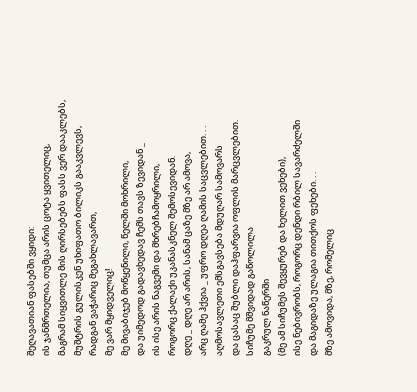შეღავათიან ფასებში ვყიდი:
ის ჯანმრთელია, თუმცა არის ცოტა ყვითელიც,
მაგრამ სიყვითლე მის ღირსებებს ფასს ვერ დააკლებს,
მუშტრის გულისკენ უხიფათო ბილიკს გააკვლევს,
რადგან ვაჭარიც მეგახლავართ,
მე ვარ მყიდველიც!
მე მივაბიჯებ მოწყენილი, წელში მოხრილი,
და უიმედოდ გადავხედავ ჩემს თავს ზევიდან _
ის ისე არის ნაგვემი და მხრებჩამოყრილი,
როგორც ქალაქი უკანასკნელ შემოსევიდან.
დღე _ დღე არ არის, სანამ ცაზე მზე არ ამოვა,
არც ღამე ჰქვია _ უფრო დღეა ღამის საცვლებით. . .
აღმოსავლეთი ემსგავსება მდუღარ სამოვარს
და ცასაც შუბლი დაჰფარვია ოფლის მარცვლებით.
სიჩუმე მშვიდად გაწოლილა
გაკრულ ნაწერში
(მე ამ სიჩუმეს შევყურებ და ხელით ვეხები),
ისე ნებივრობს, როგორც დენდი რბილ სავარძელში
და მაგიდაზე ულაგია თითქოს ფეხები. . .
მზე ამოვიდა, მზე, რომელიც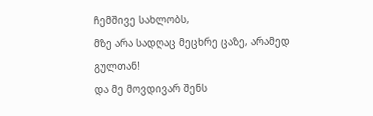ჩემშივე სახლობს,
მზე არა სადღაც მეცხრე ცაზე, არამედ გულთან!
და მე მოვდივარ შენს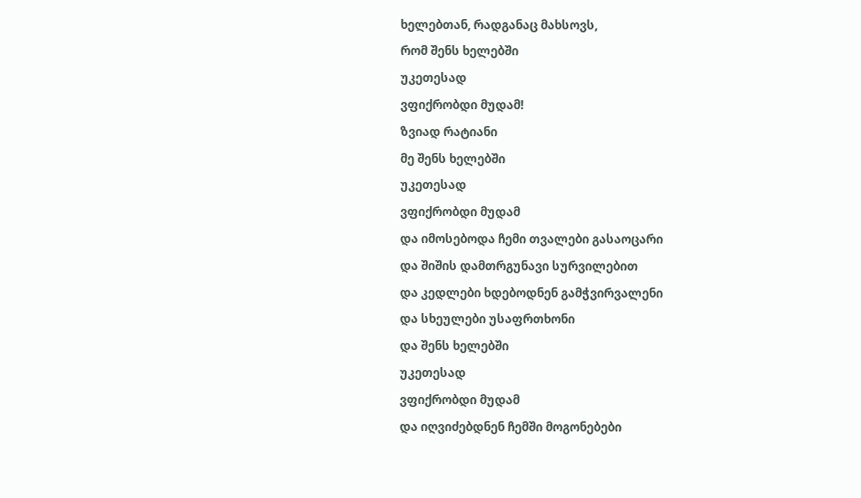ხელებთან, რადგანაც მახსოვს,
რომ შენს ხელებში
უკეთესად
ვფიქრობდი მუდამ!
ზვიად რატიანი
მე შენს ხელებში
უკეთესად
ვფიქრობდი მუდამ
და იმოსებოდა ჩემი თვალები გასაოცარი
და შიშის დამთრგუნავი სურვილებით
და კედლები ხდებოდნენ გამჭვირვალენი
და სხეულები უსაფრთხონი
და შენს ხელებში
უკეთესად
ვფიქრობდი მუდამ
და იღვიძებდნენ ჩემში მოგონებები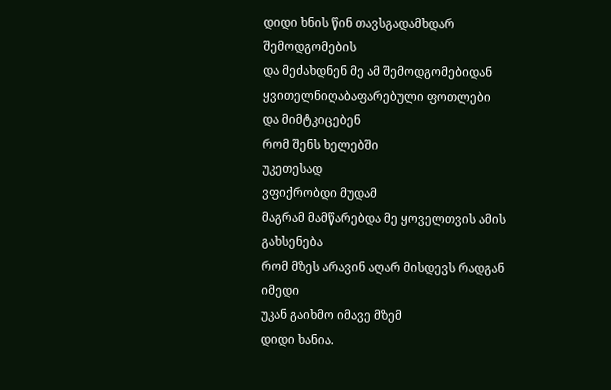დიდი ხნის წინ თავსგადამხდარ შემოდგომების
და მეძახდნენ მე ამ შემოდგომებიდან
ყვითელნიღაბაფარებული ფოთლები
და მიმტკიცებენ
რომ შენს ხელებში
უკეთესად
ვფიქრობდი მუდამ
მაგრამ მამწარებდა მე ყოველთვის ამის გახსენება
რომ მზეს არავინ აღარ მისდევს რადგან იმედი
უკან გაიხმო იმავე მზემ
დიდი ხანია.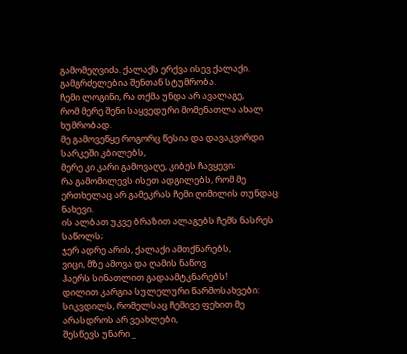გამომეღვიძა. ქალაქს ერქვა ისევ ქალაქი.
გამგრძელებია შენთან სტუმრობა.
ჩემი ლოგინი, რა თქმა უნდა არ ავალაგე,
რომ მერე შენი საყვედური მომენათლა ახალ ხუმრობად.
მე გამოვეწყე როგორც წესია და დავაკვირდი სარკეში კბილებს,
მერე კი კარი გამოვაღე, კიბეს ჩავყევი;
რა გამომილევს ისეთ ადგილებს, რომ მე ერთხელაც არ გამეკრას ჩემი ღიმილის თუნდაც ნახევი.
ის ალბათ უკვე ბრაზით ალაგებს ჩემს ნასრეს საწოლს;
ჯერ ადრე არის, ქალაქი ამთქნარებს,
ვიცი, მზე ამოვა და ღამის ნაწოვ
ჰაერს სინათლით გადაამტკნარებს!
დილით კარგია სულელური წარმოსახვები:
სიკვდილს, რომელსაც ჩემივე ფეხით მე არასდროს არ ვეახლები,
შესწევს უნარი _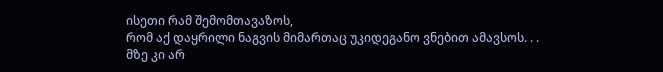ისეთი რამ შემომთავაზოს,
რომ აქ დაყრილი ნაგვის მიმართაც უკიდეგანო ვნებით ამავსოს. . .
მზე კი არ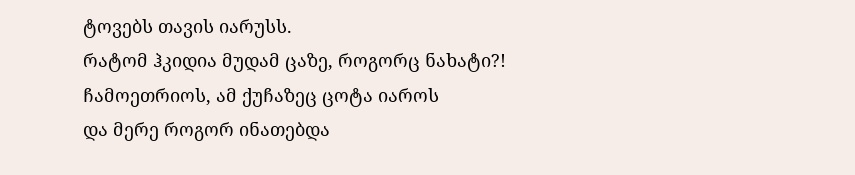ტოვებს თავის იარუსს.
რატომ ჰკიდია მუდამ ცაზე, როგორც ნახატი?!
ჩამოეთრიოს, ამ ქუჩაზეც ცოტა იაროს
და მერე როგორ ინათებდა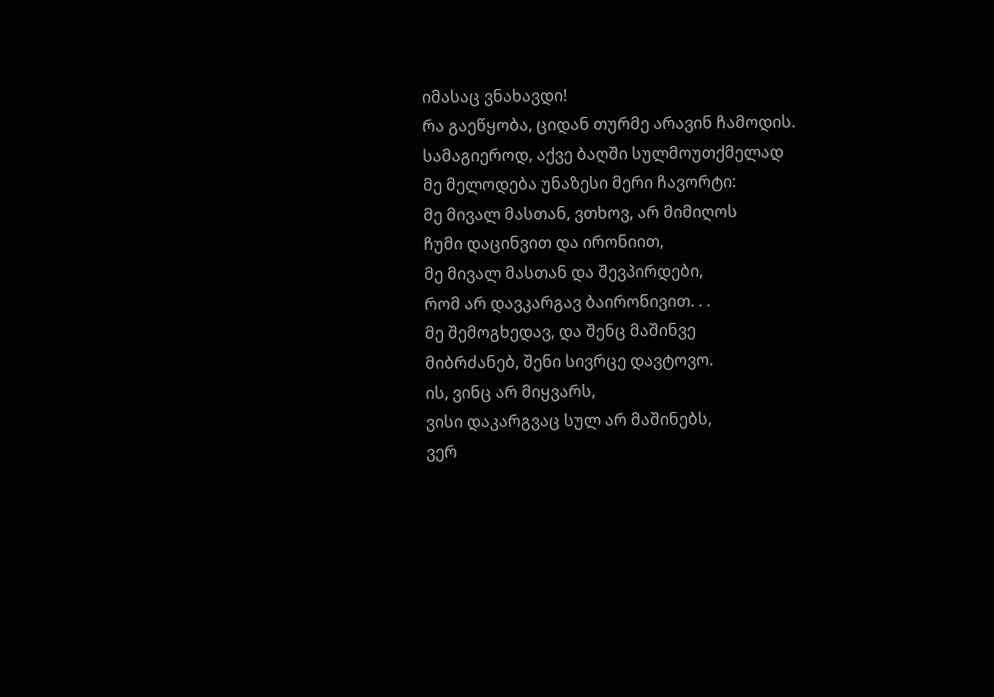იმასაც ვნახავდი!
რა გაეწყობა, ციდან თურმე არავინ ჩამოდის.
სამაგიეროდ, აქვე ბაღში სულმოუთქმელად
მე მელოდება უნაზესი მერი ჩავორტი:
მე მივალ მასთან, ვთხოვ, არ მიმიღოს
ჩუმი დაცინვით და ირონიით,
მე მივალ მასთან და შევპირდები,
რომ არ დავკარგავ ბაირონივით. . .
მე შემოგხედავ, და შენც მაშინვე
მიბრძანებ, შენი სივრცე დავტოვო.
ის, ვინც არ მიყვარს,
ვისი დაკარგვაც სულ არ მაშინებს,
ვერ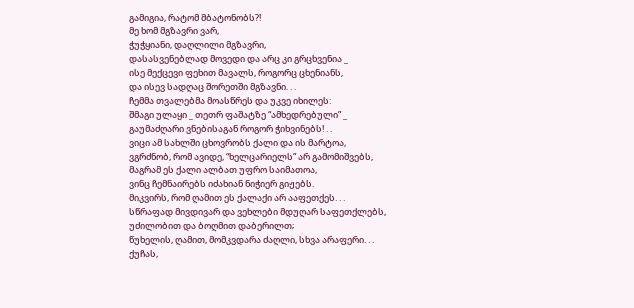გამიგია, რატომ მბატონობს?!
მე ხომ მგზავრი ვარ,
ჭუჭყიანი, დაღლილი მგზავრი,
დასასვენებლად მოვედი და არც კი გრცხვენია _
ისე მექცევი ფეხით მავალს, როგორც ცხენიანს,
და ისევ სადღაც შორეთში მგზავნი. . .
ჩემმა თვალებმა მოასწრეს და უკვე იხილეს:
შმაგი ულაყი _ თეთრ ფაშატზე “ამხედრებული” _
გაუმაძღარი ვნებისაგან როგორ ჭიხვინებს! . .
ვიცი ამ სახლში ცხოვრობს ქალი და ის მარტოა,
ვგრძნობ, რომ ავიდე, “ხელცარიელს” არ გამომიშვებს,
მაგრამ ეს ქალი ალბათ უფრო საიმათოა,
ვინც ჩემნაირებს იძახიან ნიჭიერ გიჟებს.
მიკვირს, რომ ღამით ეს ქალაქი არ ააფეთქეს. . .
სწრაფად მივდივარ და ვეხლები მდუღარ საფეთქლებს,
უძილობით და ბოღმით დაბერილთ;
წუხელის, ღამით, მომკვდარა ძაღლი, სხვა არაფერი. . .
ქუჩას,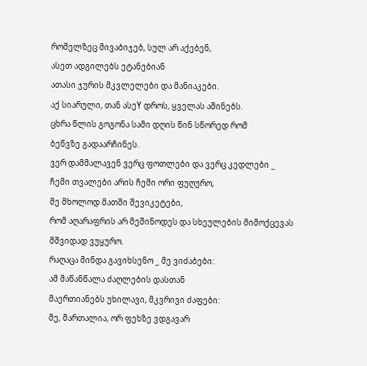რომელზეც მივაბიჯებ, სულ არ აქებენ,
ასეთ ადგილებს ეტანებიან
ათასი ჯურის მკვლელები და მანიაკები.
აქ სიარული, თან ასეY დროს, ყველას აშინებს.
ცხრა წლის გოგონა სამი დღის წინ სწორედ რომ
ბეწვზე გადაარჩინეს.
ვერ დამმალავენ ვერც ფოთლები და ვერც კედლები _
ჩემი თვალები არის ჩემი ორი ფუღურო,
მე მხოლოდ მათში შევიკეტები,
რომ აღარაფრის არ მეშინოდეს და სხეულების მიმოქცევას
მშვიდად ვუყურო.
რაღაცა მინდა გავიხსენო _ მე ვიძაბები:
ამ მაწანწალა ძაღლების დასთან
მაერთიანებს უხილავი, მკვრივი ძაფები:
მე, მართალია, ორ ფეხზე ვდგავარ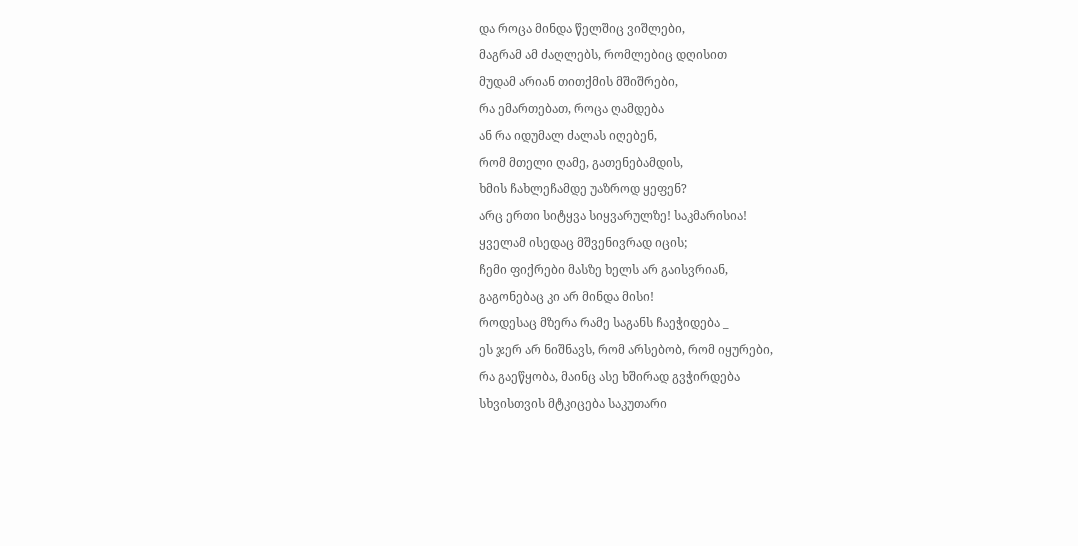და როცა მინდა წელშიც ვიშლები,
მაგრამ ამ ძაღლებს, რომლებიც დღისით
მუდამ არიან თითქმის მშიშრები,
რა ემართებათ, როცა ღამდება
ან რა იდუმალ ძალას იღებენ,
რომ მთელი ღამე, გათენებამდის,
ხმის ჩახლეჩამდე უაზროდ ყეფენ?
არც ერთი სიტყვა სიყვარულზე! საკმარისია!
ყველამ ისედაც მშვენივრად იცის;
ჩემი ფიქრები მასზე ხელს არ გაისვრიან,
გაგონებაც კი არ მინდა მისი!
როდესაც მზერა რამე საგანს ჩაეჭიდება _
ეს ჯერ არ ნიშნავს, რომ არსებობ, რომ იყურები,
რა გაეწყობა, მაინც ასე ხშირად გვჭირდება
სხვისთვის მტკიცება საკუთარი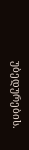უბედურების.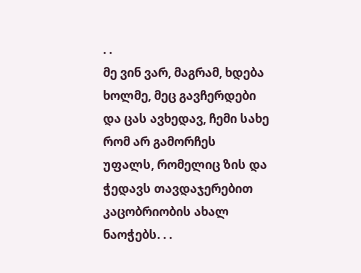. .
მე ვინ ვარ, მაგრამ, ხდება ხოლმე, მეც გავჩერდები
და ცას ავხედავ, ჩემი სახე რომ არ გამორჩეს
უფალს, რომელიც ზის და ჭედავს თავდაჯერებით
კაცობრიობის ახალ ნაოჭებს. . .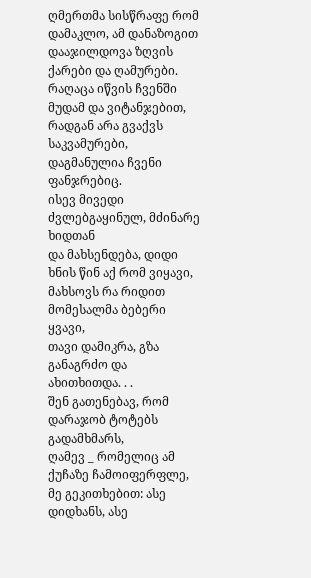ღმერთმა სისწრაფე რომ დამაკლო, ამ დანაზოგით
დააჯილდოვა ზღვის ქარები და ღამურები.
რაღაცა იწვის ჩვენში მუდამ და ვიტანჯებით,
რადგან არა გვაქვს საკვამურები,
დაგმანულია ჩვენი ფანჯრებიც.
ისევ მივედი ძვლებგაყინულ, მძინარე ხიდთან
და მახსენდება, დიდი ხნის წინ აქ რომ ვიყავი,
მახსოვს რა რიდით მომესალმა ბებერი ყვავი,
თავი დამიკრა, გზა განაგრძო და ახითხითდა. . .
შენ გათენებავ, რომ დარაჯობ ტოტებს გადამხმარს,
ღამევ _ რომელიც ამ ქუჩაზე ჩამოიფერფლე,
მე გეკითხებით: ასე დიდხანს, ასე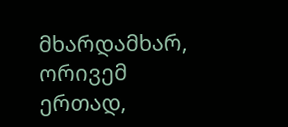მხარდამხარ,
ორივემ ერთად,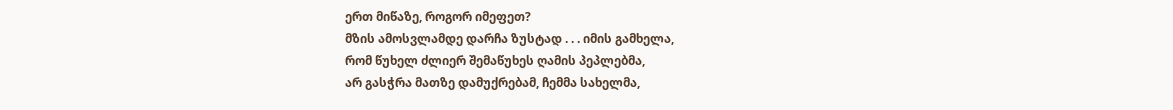ერთ მიწაზე, როგორ იმეფეთ?
მზის ამოსვლამდე დარჩა ზუსტად . . . იმის გამხელა,
რომ წუხელ ძლიერ შემაწუხეს ღამის პეპლებმა,
არ გასჭრა მათზე დამუქრებამ, ჩემმა სახელმა,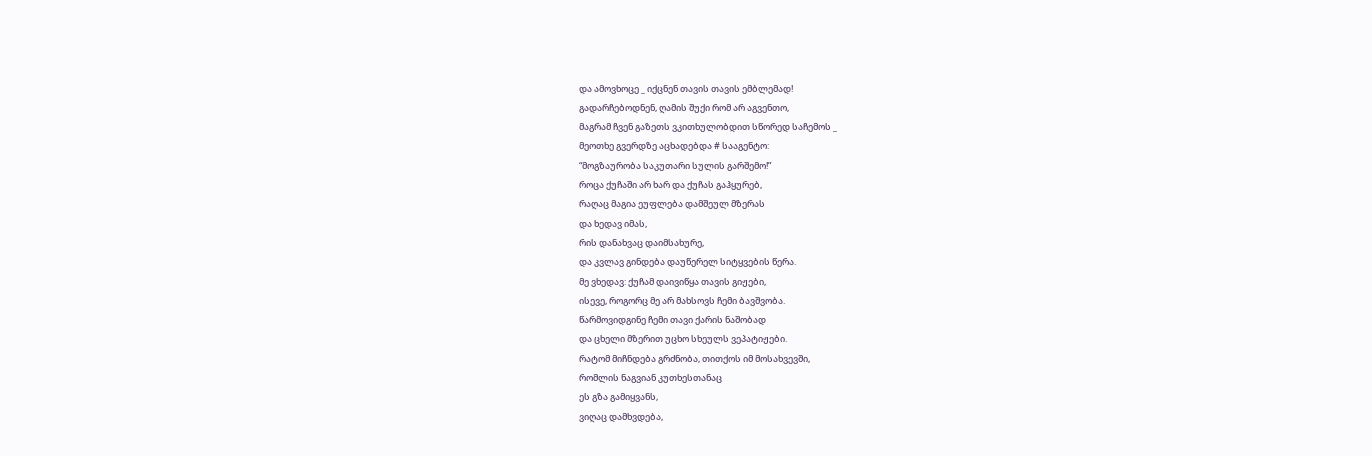და ამოვხოცე _ იქცნენ თავის თავის ემბლემად!
გადარჩებოდნენ, ღამის შუქი რომ არ აგვენთო,
მაგრამ ჩვენ გაზეთს ვკითხულობდით სწორედ საჩემოს _
მეოთხე გვერდზე აცხადებდა # სააგენტო:
“მოგზაურობა საკუთარი სულის გარშემო!”
როცა ქუჩაში არ ხარ და ქუჩას გაჰყურებ,
რაღაც მაგია ეუფლება დამშეულ მზერას
და ხედავ იმას,
რის დანახვაც დაიმსახურე,
და კვლავ გინდება დაუწერელ სიტყვების წერა.
მე ვხედავ: ქუჩამ დაივიწყა თავის გიჟები,
ისევე, როგორც მე არ მახსოვს ჩემი ბავშვობა.
წარმოვიდგინე ჩემი თავი ქარის ნაშობად
და ცხელი მზერით უცხო სხეულს ვეპატიჟები.
რატომ მიჩნდება გრძნობა, თითქოს იმ მოსახვევში,
რომლის ნაგვიან კუთხესთანაც
ეს გზა გამიყვანს,
ვიღაც დამხვდება,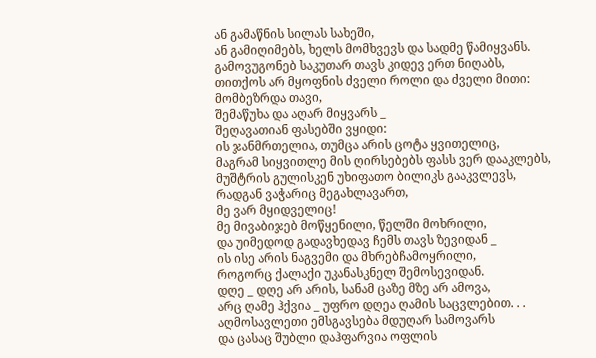ან გამაწნის სილას სახეში,
ან გამიღიმებს, ხელს მომხვევს და სადმე წამიყვანს.
გამოვუგონებ საკუთარ თავს კიდევ ერთ ნიღაბს,
თითქოს არ მყოფნის ძველი როლი და ძველი მითი:
მომბეზრდა თავი,
შემაწუხა და აღარ მიყვარს _
შეღავათიან ფასებში ვყიდი:
ის ჯანმრთელია, თუმცა არის ცოტა ყვითელიც,
მაგრამ სიყვითლე მის ღირსებებს ფასს ვერ დააკლებს,
მუშტრის გულისკენ უხიფათო ბილიკს გააკვლევს,
რადგან ვაჭარიც მეგახლავართ,
მე ვარ მყიდველიც!
მე მივაბიჯებ მოწყენილი, წელში მოხრილი,
და უიმედოდ გადავხედავ ჩემს თავს ზევიდან _
ის ისე არის ნაგვემი და მხრებჩამოყრილი,
როგორც ქალაქი უკანასკნელ შემოსევიდან.
დღე _ დღე არ არის, სანამ ცაზე მზე არ ამოვა,
არც ღამე ჰქვია _ უფრო დღეა ღამის საცვლებით. . .
აღმოსავლეთი ემსგავსება მდუღარ სამოვარს
და ცასაც შუბლი დაჰფარვია ოფლის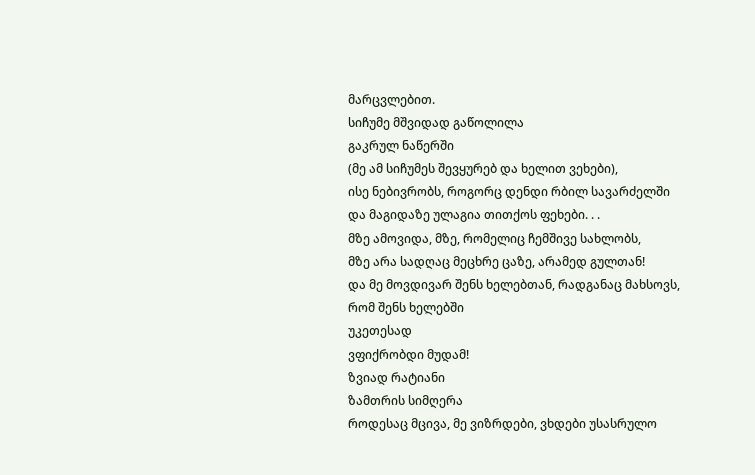მარცვლებით.
სიჩუმე მშვიდად გაწოლილა
გაკრულ ნაწერში
(მე ამ სიჩუმეს შევყურებ და ხელით ვეხები),
ისე ნებივრობს, როგორც დენდი რბილ სავარძელში
და მაგიდაზე ულაგია თითქოს ფეხები. . .
მზე ამოვიდა, მზე, რომელიც ჩემშივე სახლობს,
მზე არა სადღაც მეცხრე ცაზე, არამედ გულთან!
და მე მოვდივარ შენს ხელებთან, რადგანაც მახსოვს,
რომ შენს ხელებში
უკეთესად
ვფიქრობდი მუდამ!
ზვიად რატიანი
ზამთრის სიმღერა
როდესაც მცივა, მე ვიზრდები, ვხდები უსასრულო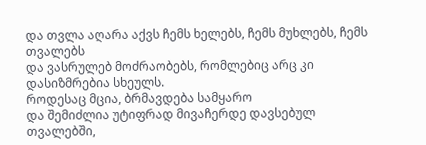და თვლა აღარა აქვს ჩემს ხელებს, ჩემს მუხლებს, ჩემს თვალებს
და ვასრულებ მოძრაობებს, რომლებიც არც კი დასიზმრებია სხეულს.
როდესაც მცია, ბრმავდება სამყარო
და შემიძლია უტიფრად მივაჩერდე დავსებულ თვალებში,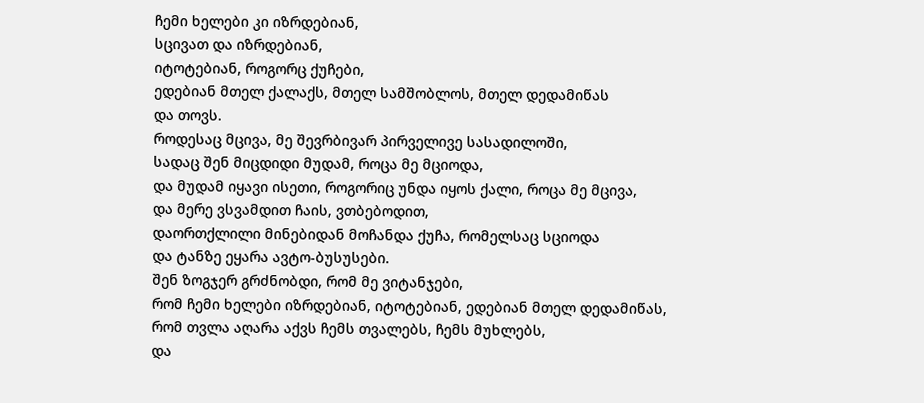ჩემი ხელები კი იზრდებიან,
სცივათ და იზრდებიან,
იტოტებიან, როგორც ქუჩები,
ედებიან მთელ ქალაქს, მთელ სამშობლოს, მთელ დედამიწას
და თოვს.
როდესაც მცივა, მე შევრბივარ პირველივე სასადილოში,
სადაც შენ მიცდიდი მუდამ, როცა მე მციოდა,
და მუდამ იყავი ისეთი, როგორიც უნდა იყოს ქალი, როცა მე მცივა,
და მერე ვსვამდით ჩაის, ვთბებოდით,
დაორთქლილი მინებიდან მოჩანდა ქუჩა, რომელსაც სციოდა
და ტანზე ეყარა ავტო-ბუსუსები.
შენ ზოგჯერ გრძნობდი, რომ მე ვიტანჯები,
რომ ჩემი ხელები იზრდებიან, იტოტებიან, ედებიან მთელ დედამიწას,
რომ თვლა აღარა აქვს ჩემს თვალებს, ჩემს მუხლებს,
და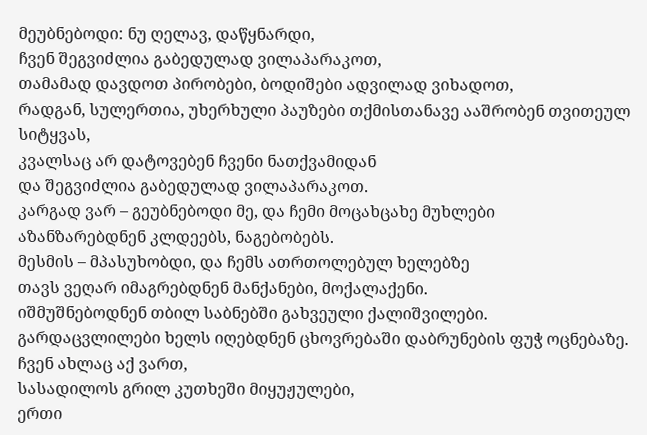მეუბნებოდი: ნუ ღელავ, დაწყნარდი,
ჩვენ შეგვიძლია გაბედულად ვილაპარაკოთ,
თამამად დავდოთ პირობები, ბოდიშები ადვილად ვიხადოთ,
რადგან, სულერთია, უხერხული პაუზები თქმისთანავე ააშრობენ თვითეულ სიტყვას,
კვალსაც არ დატოვებენ ჩვენი ნათქვამიდან
და შეგვიძლია გაბედულად ვილაპარაკოთ.
კარგად ვარ – გეუბნებოდი მე, და ჩემი მოცახცახე მუხლები
აზანზარებდნენ კლდეებს, ნაგებობებს.
მესმის – მპასუხობდი, და ჩემს ათრთოლებულ ხელებზე
თავს ვეღარ იმაგრებდნენ მანქანები, მოქალაქენი.
იშმუშნებოდნენ თბილ საბნებში გახვეული ქალიშვილები.
გარდაცვლილები ხელს იღებდნენ ცხოვრებაში დაბრუნების ფუჭ ოცნებაზე.
ჩვენ ახლაც აქ ვართ,
სასადილოს გრილ კუთხეში მიყუჟულები,
ერთი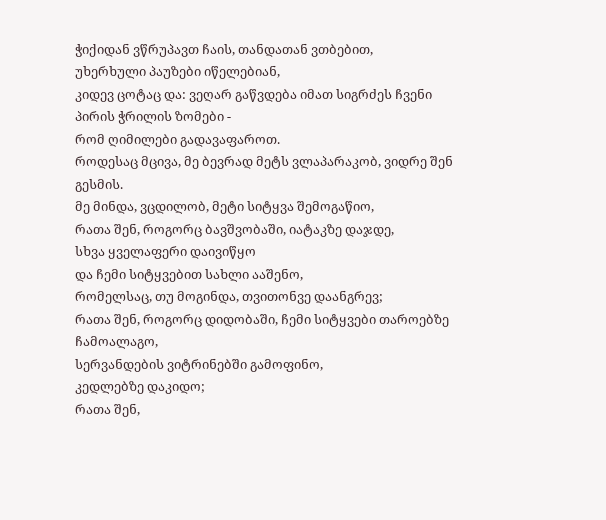ჭიქიდან ვწრუპავთ ჩაის, თანდათან ვთბებით,
უხერხული პაუზები იწელებიან,
კიდევ ცოტაც და: ვეღარ გაწვდება იმათ სიგრძეს ჩვენი პირის ჭრილის ზომები -
რომ ღიმილები გადავაფაროთ.
როდესაც მცივა, მე ბევრად მეტს ვლაპარაკობ, ვიდრე შენ გესმის.
მე მინდა, ვცდილობ, მეტი სიტყვა შემოგაწიო,
რათა შენ, როგორც ბავშვობაში, იატაკზე დაჯდე,
სხვა ყველაფერი დაივიწყო
და ჩემი სიტყვებით სახლი ააშენო,
რომელსაც, თუ მოგინდა, თვითონვე დაანგრევ;
რათა შენ, როგორც დიდობაში, ჩემი სიტყვები თაროებზე ჩამოალაგო,
სერვანდების ვიტრინებში გამოფინო,
კედლებზე დაკიდო;
რათა შენ,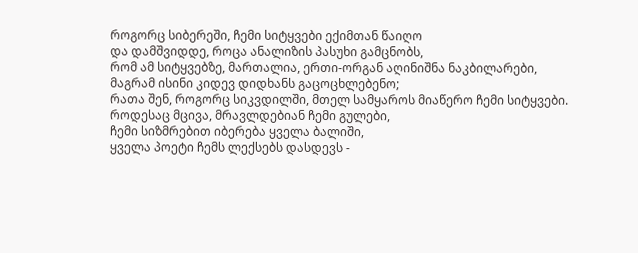როგორც სიბერეში, ჩემი სიტყვები ექიმთან წაიღო
და დამშვიდდე, როცა ანალიზის პასუხი გამცნობს,
რომ ამ სიტყვებზე, მართალია, ერთი-ორგან აღინიშნა ნაკბილარები,
მაგრამ ისინი კიდევ დიდხანს გაცოცხლებენო;
რათა შენ, როგორც სიკვდილში, მთელ სამყაროს მიაწერო ჩემი სიტყვები.
როდესაც მცივა, მრავლდებიან ჩემი გულები,
ჩემი სიზმრებით იბერება ყველა ბალიში,
ყველა პოეტი ჩემს ლექსებს დასდევს -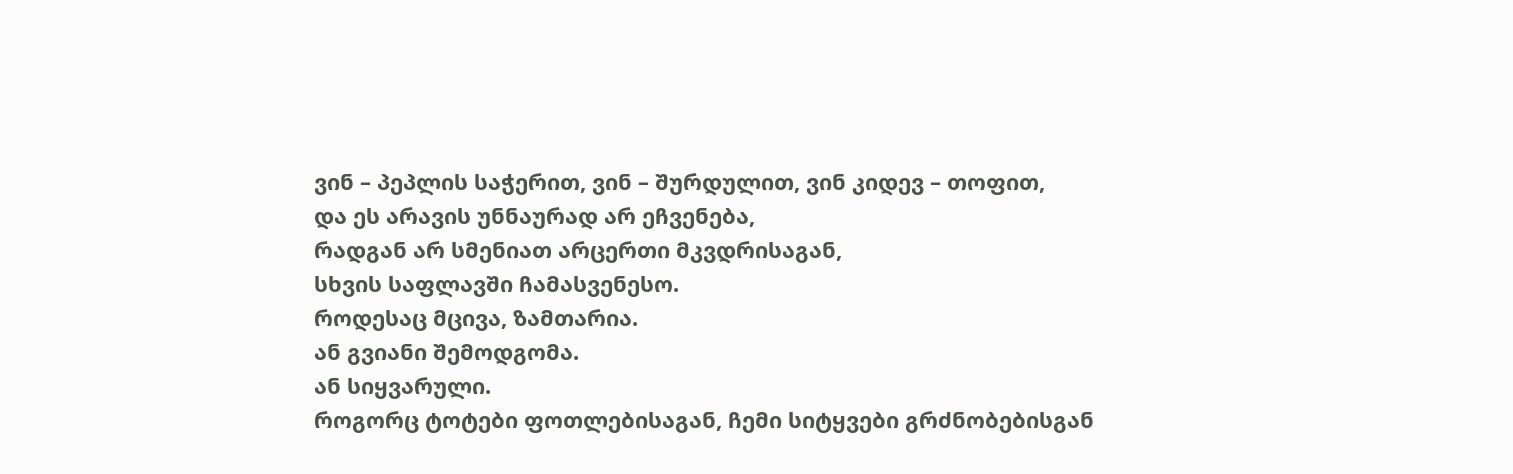ვინ – პეპლის საჭერით, ვინ – შურდულით, ვინ კიდევ – თოფით,
და ეს არავის უნნაურად არ ეჩვენება,
რადგან არ სმენიათ არცერთი მკვდრისაგან,
სხვის საფლავში ჩამასვენესო.
როდესაც მცივა, ზამთარია.
ან გვიანი შემოდგომა.
ან სიყვარული.
როგორც ტოტები ფოთლებისაგან, ჩემი სიტყვები გრძნობებისგან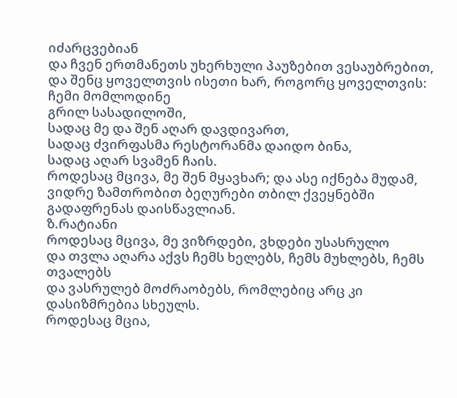იძარცვებიან
და ჩვენ ერთმანეთს უხერხული პაუზებით ვესაუბრებით,
და შენც ყოველთვის ისეთი ხარ, როგორც ყოველთვის:
ჩემი მომლოდინე
გრილ სასადილოში,
სადაც მე და შენ აღარ დავდივართ,
სადაც ძვირფასმა რესტორანმა დაიდო ბინა,
სადაც აღარ სვამენ ჩაის.
როდესაც მცივა, მე შენ მყავხარ; და ასე იქნება მუდამ,
ვიდრე ზამთრობით ბეღურები თბილ ქვეყნებში გადაფრენას დაისწავლიან.
ზ.რატიანი
როდესაც მცივა, მე ვიზრდები, ვხდები უსასრულო
და თვლა აღარა აქვს ჩემს ხელებს, ჩემს მუხლებს, ჩემს თვალებს
და ვასრულებ მოძრაობებს, რომლებიც არც კი დასიზმრებია სხეულს.
როდესაც მცია,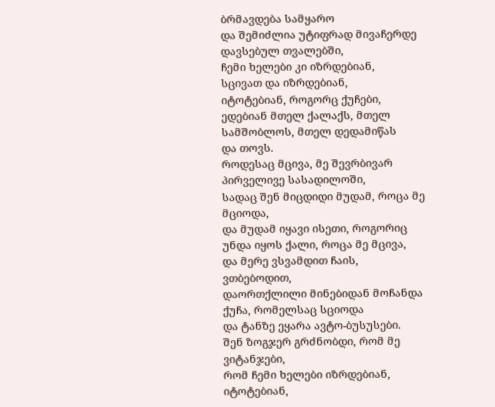ბრმავდება სამყარო
და შემიძლია უტიფრად მივაჩერდე დავსებულ თვალებში,
ჩემი ხელები კი იზრდებიან,
სცივათ და იზრდებიან,
იტოტებიან, როგორც ქუჩები,
ედებიან მთელ ქალაქს, მთელ სამშობლოს, მთელ დედამიწას
და თოვს.
როდესაც მცივა, მე შევრბივარ პირველივე სასადილოში,
სადაც შენ მიცდიდი მუდამ, როცა მე მციოდა,
და მუდამ იყავი ისეთი, როგორიც უნდა იყოს ქალი, როცა მე მცივა,
და მერე ვსვამდით ჩაის, ვთბებოდით,
დაორთქლილი მინებიდან მოჩანდა ქუჩა, რომელსაც სციოდა
და ტანზე ეყარა ავტო-ბუსუსები.
შენ ზოგჯერ გრძნობდი, რომ მე ვიტანჯები,
რომ ჩემი ხელები იზრდებიან, იტოტებიან,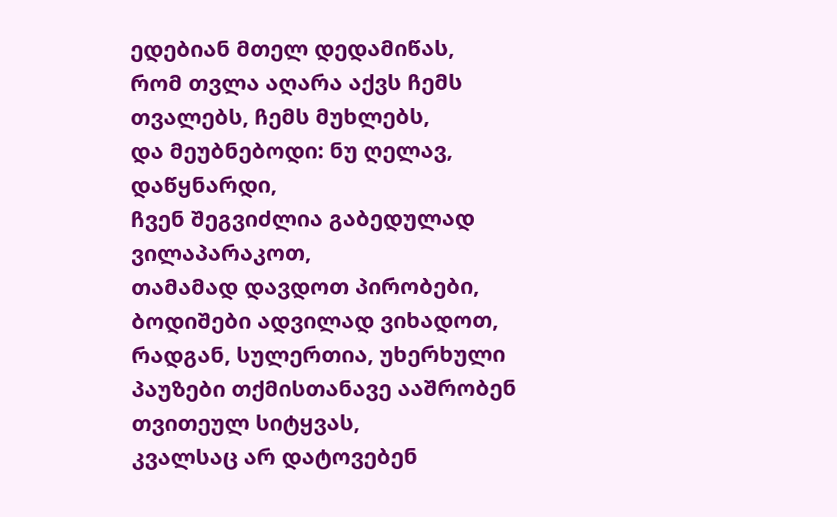ედებიან მთელ დედამიწას,
რომ თვლა აღარა აქვს ჩემს თვალებს, ჩემს მუხლებს,
და მეუბნებოდი: ნუ ღელავ, დაწყნარდი,
ჩვენ შეგვიძლია გაბედულად ვილაპარაკოთ,
თამამად დავდოთ პირობები, ბოდიშები ადვილად ვიხადოთ,
რადგან, სულერთია, უხერხული პაუზები თქმისთანავე ააშრობენ თვითეულ სიტყვას,
კვალსაც არ დატოვებენ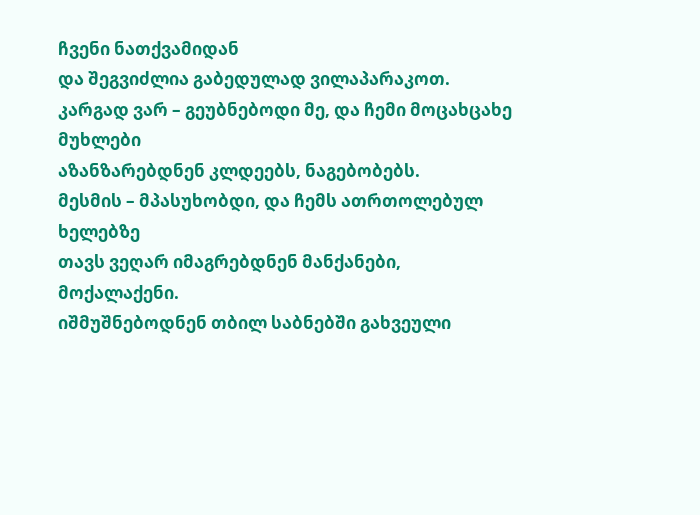ჩვენი ნათქვამიდან
და შეგვიძლია გაბედულად ვილაპარაკოთ.
კარგად ვარ – გეუბნებოდი მე, და ჩემი მოცახცახე მუხლები
აზანზარებდნენ კლდეებს, ნაგებობებს.
მესმის – მპასუხობდი, და ჩემს ათრთოლებულ ხელებზე
თავს ვეღარ იმაგრებდნენ მანქანები, მოქალაქენი.
იშმუშნებოდნენ თბილ საბნებში გახვეული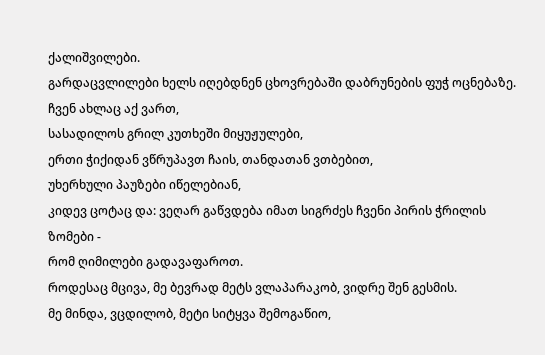ქალიშვილები.
გარდაცვლილები ხელს იღებდნენ ცხოვრებაში დაბრუნების ფუჭ ოცნებაზე.
ჩვენ ახლაც აქ ვართ,
სასადილოს გრილ კუთხეში მიყუჟულები,
ერთი ჭიქიდან ვწრუპავთ ჩაის, თანდათან ვთბებით,
უხერხული პაუზები იწელებიან,
კიდევ ცოტაც და: ვეღარ გაწვდება იმათ სიგრძეს ჩვენი პირის ჭრილის ზომები -
რომ ღიმილები გადავაფაროთ.
როდესაც მცივა, მე ბევრად მეტს ვლაპარაკობ, ვიდრე შენ გესმის.
მე მინდა, ვცდილობ, მეტი სიტყვა შემოგაწიო,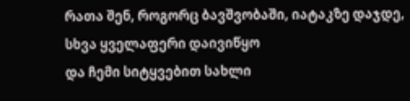რათა შენ, როგორც ბავშვობაში, იატაკზე დაჯდე,
სხვა ყველაფერი დაივიწყო
და ჩემი სიტყვებით სახლი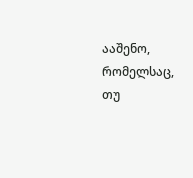ააშენო,
რომელსაც, თუ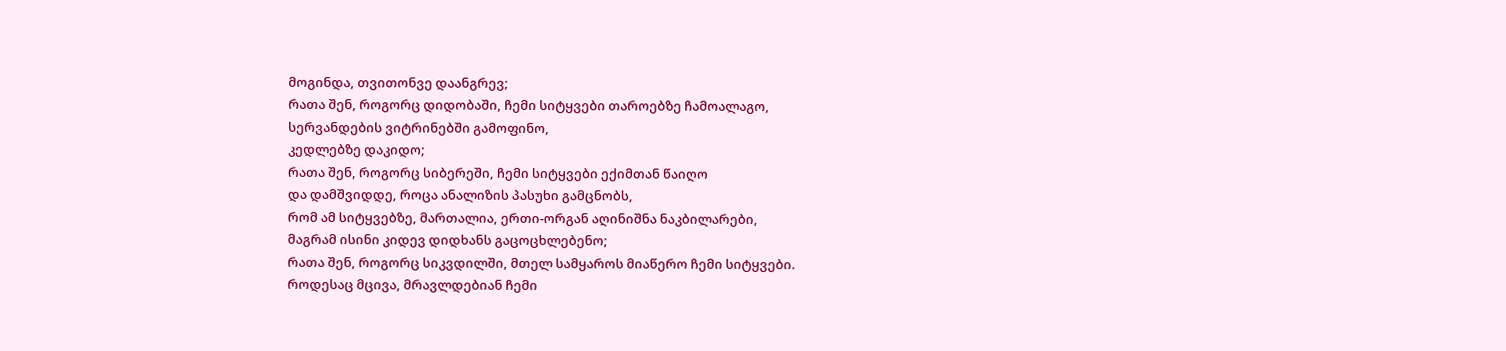მოგინდა, თვითონვე დაანგრევ;
რათა შენ, როგორც დიდობაში, ჩემი სიტყვები თაროებზე ჩამოალაგო,
სერვანდების ვიტრინებში გამოფინო,
კედლებზე დაკიდო;
რათა შენ, როგორც სიბერეში, ჩემი სიტყვები ექიმთან წაიღო
და დამშვიდდე, როცა ანალიზის პასუხი გამცნობს,
რომ ამ სიტყვებზე, მართალია, ერთი-ორგან აღინიშნა ნაკბილარები,
მაგრამ ისინი კიდევ დიდხანს გაცოცხლებენო;
რათა შენ, როგორც სიკვდილში, მთელ სამყაროს მიაწერო ჩემი სიტყვები.
როდესაც მცივა, მრავლდებიან ჩემი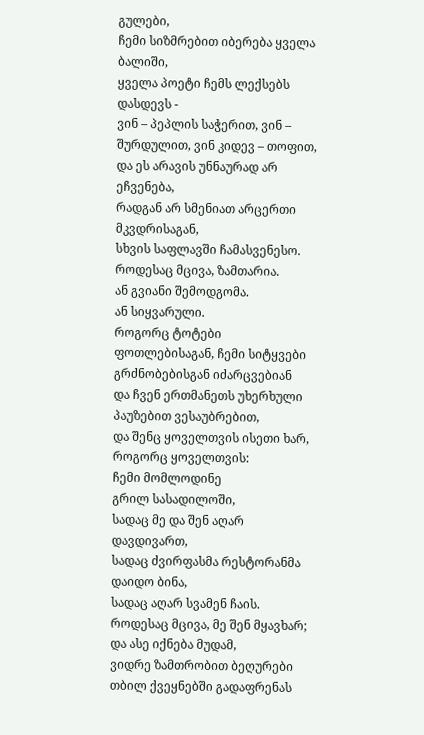გულები,
ჩემი სიზმრებით იბერება ყველა ბალიში,
ყველა პოეტი ჩემს ლექსებს დასდევს -
ვინ – პეპლის საჭერით, ვინ – შურდულით, ვინ კიდევ – თოფით,
და ეს არავის უნნაურად არ ეჩვენება,
რადგან არ სმენიათ არცერთი მკვდრისაგან,
სხვის საფლავში ჩამასვენესო.
როდესაც მცივა, ზამთარია.
ან გვიანი შემოდგომა.
ან სიყვარული.
როგორც ტოტები ფოთლებისაგან, ჩემი სიტყვები გრძნობებისგან იძარცვებიან
და ჩვენ ერთმანეთს უხერხული პაუზებით ვესაუბრებით,
და შენც ყოველთვის ისეთი ხარ, როგორც ყოველთვის:
ჩემი მომლოდინე
გრილ სასადილოში,
სადაც მე და შენ აღარ დავდივართ,
სადაც ძვირფასმა რესტორანმა დაიდო ბინა,
სადაც აღარ სვამენ ჩაის.
როდესაც მცივა, მე შენ მყავხარ; და ასე იქნება მუდამ,
ვიდრე ზამთრობით ბეღურები თბილ ქვეყნებში გადაფრენას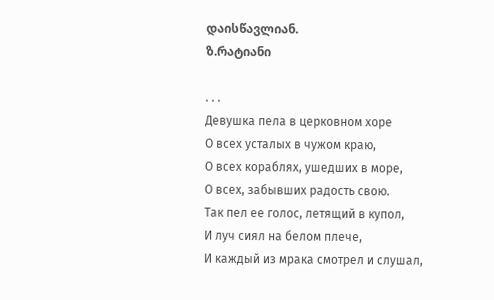დაისწავლიან.
ზ.რატიანი

. . .
Девушка пела в церковном хоре
О всех усталых в чужом краю,
О всех кораблях, ушедших в море,
О всех, забывших радость свою.
Так пел ее голос, летящий в купол,
И луч сиял на белом плече,
И каждый из мрака смотрел и слушал,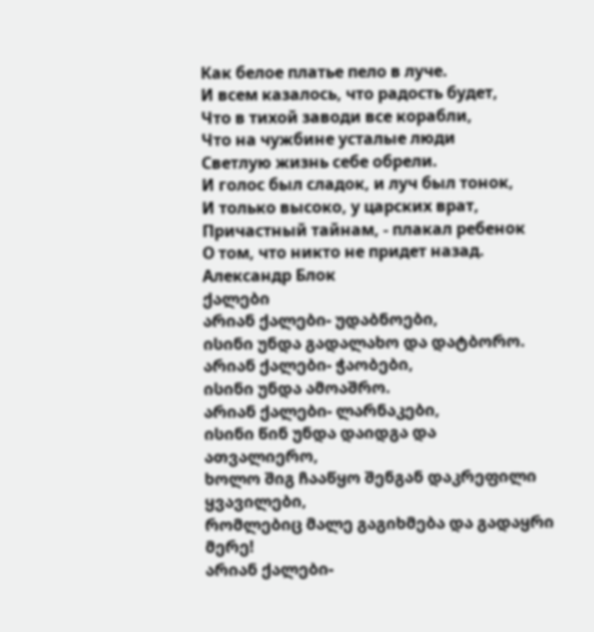Как белое платье пело в луче.
И всем казалось, что радость будет,
Что в тихой заводи все корабли,
Что на чужбине усталые люди
Светлую жизнь себе обрели.
И голос был сладок, и луч был тонок,
И только высоко, у царских врат,
Причастный тайнам, - плакал ребенок
О том, что никто не придет назад.
Александр Блок
ქალები
არიან ქალები- უდაბნოები,
ისინი უნდა გადალახო და დატბორო.
არიან ქალები- ჭაობები,
ისინი უნდა ამოაშრო.
არიან ქალები- ლარნაკები,
ისინი წინ უნდა დაიდგა და ათვალიერო,
ხოლო შიგ ჩააწყო შენგან დაკრეფილი ყვავილები,
რომლებიც მალე გაგიხმება და გადაყრი მერე!
არიან ქალები-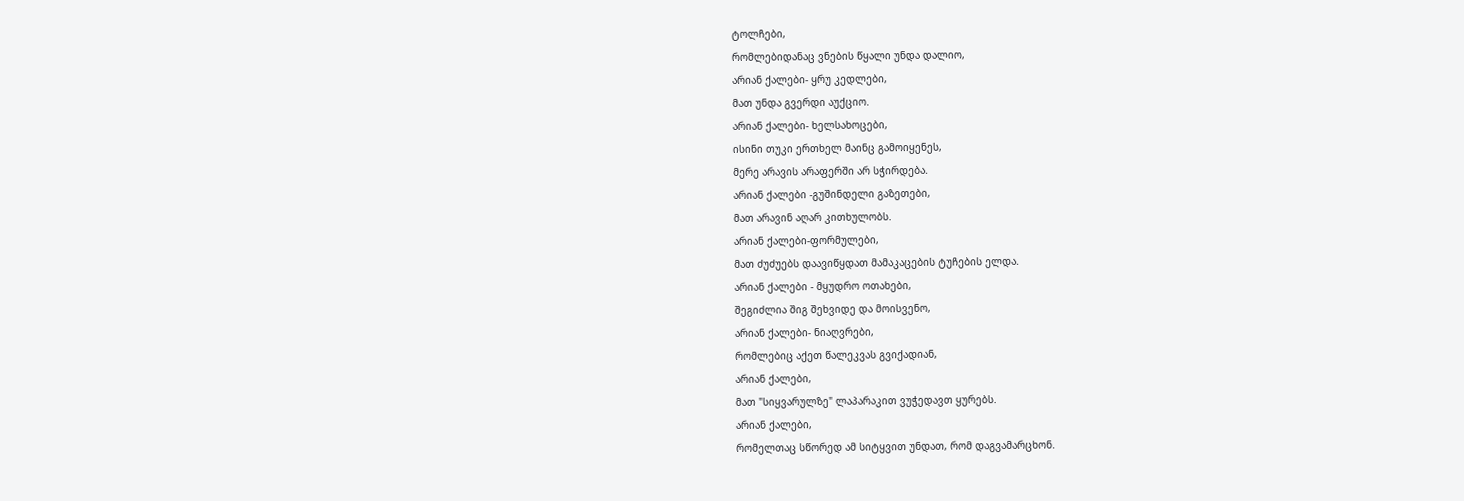ტოლჩები,
რომლებიდანაც ვნების წყალი უნდა დალიო,
არიან ქალები- ყრუ კედლები,
მათ უნდა გვერდი აუქციო.
არიან ქალები- ხელსახოცები,
ისინი თუკი ერთხელ მაინც გამოიყენეს,
მერე არავის არაფერში არ სჭირდება.
არიან ქალები -გუშინდელი გაზეთები,
მათ არავინ აღარ კითხულობს.
არიან ქალები-ფორმულები,
მათ ძუძუებს დაავიწყდათ მამაკაცების ტუჩების ელდა.
არიან ქალები - მყუდრო ოთახები,
შეგიძლია შიგ შეხვიდე და მოისვენო,
არიან ქალები- ნიაღვრები,
რომლებიც აქეთ წალეკვას გვიქადიან,
არიან ქალები,
მათ "სიყვარულზე" ლაპარაკით ვუჭედავთ ყურებს.
არიან ქალები,
რომელთაც სწორედ ამ სიტყვით უნდათ, რომ დაგვამარცხონ.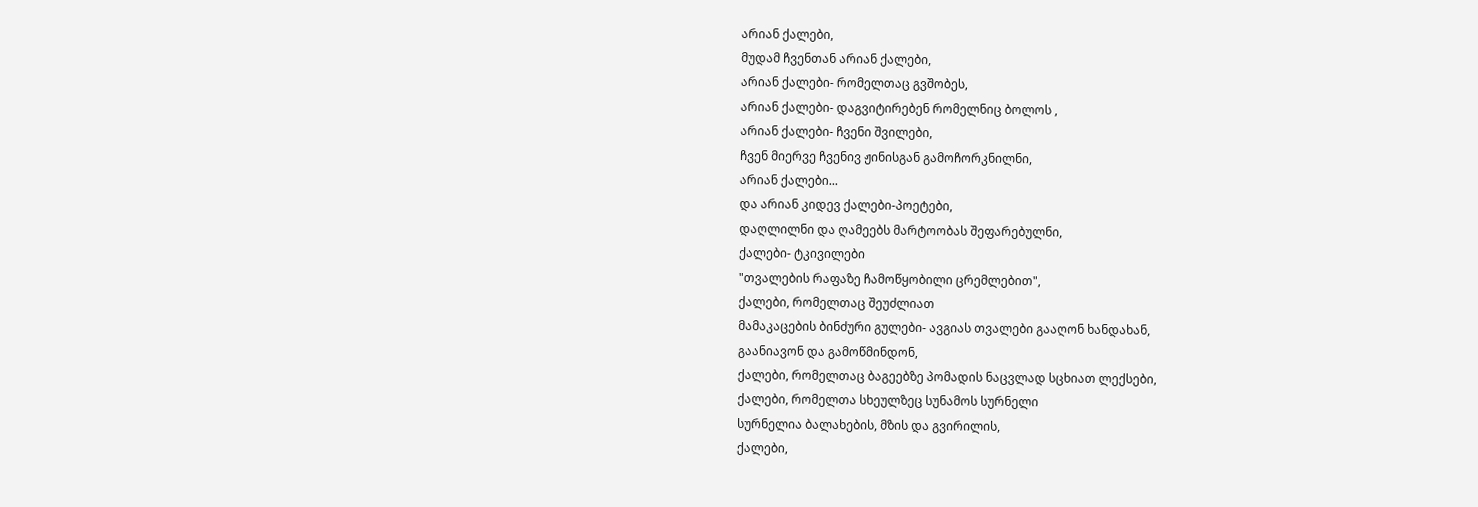არიან ქალები,
მუდამ ჩვენთან არიან ქალები,
არიან ქალები- რომელთაც გვშობეს,
არიან ქალები- დაგვიტირებენ რომელნიც ბოლოს ,
არიან ქალები- ჩვენი შვილები,
ჩვენ მიერვე ჩვენივ ჟინისგან გამოჩორკნილნი,
არიან ქალები...
და არიან კიდევ ქალები-პოეტები,
დაღლილნი და ღამეებს მარტოობას შეფარებულნი,
ქალები- ტკივილები
"თვალების რაფაზე ჩამოწყობილი ცრემლებით",
ქალები, რომელთაც შეუძლიათ
მამაკაცების ბინძური გულები- ავგიას თვალები გააღონ ხანდახან,
გაანიავონ და გამოწმინდონ,
ქალები, რომელთაც ბაგეებზე პომადის ნაცვლად სცხიათ ლექსები,
ქალები, რომელთა სხეულზეც სუნამოს სურნელი
სურნელია ბალახების, მზის და გვირილის,
ქალები,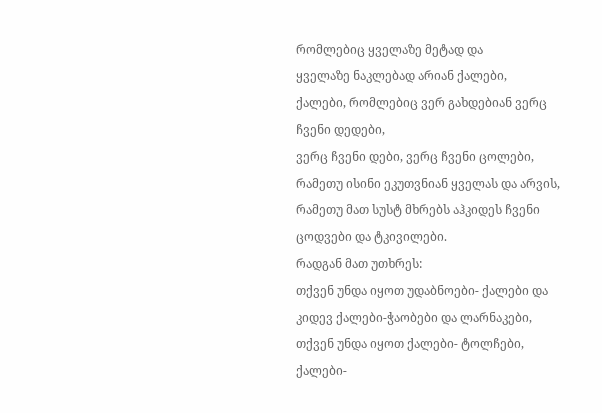რომლებიც ყველაზე მეტად და
ყველაზე ნაკლებად არიან ქალები,
ქალები, რომლებიც ვერ გახდებიან ვერც ჩვენი დედები,
ვერც ჩვენი დები, ვერც ჩვენი ცოლები,
რამეთუ ისინი ეკუთვნიან ყველას და არვის,
რამეთუ მათ სუსტ მხრებს აჰკიდეს ჩვენი ცოდვები და ტკივილები.
რადგან მათ უთხრეს:
თქვენ უნდა იყოთ უდაბნოები- ქალები და კიდევ ქალები-ჭაობები და ლარნაკები,
თქვენ უნდა იყოთ ქალები- ტოლჩები, ქალები-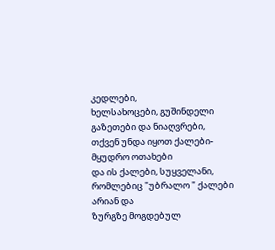კედლები,
ხელსახოცები, გუშინდელი გაზეთები და ნიაღვრები,
თქვენ უნდა იყოთ ქალები-მყუდრო ოთახები
და ის ქალები, სუყველანი,
რომლებიც "უბრალო " ქალები არიან და
ზურგზე მოგდებულ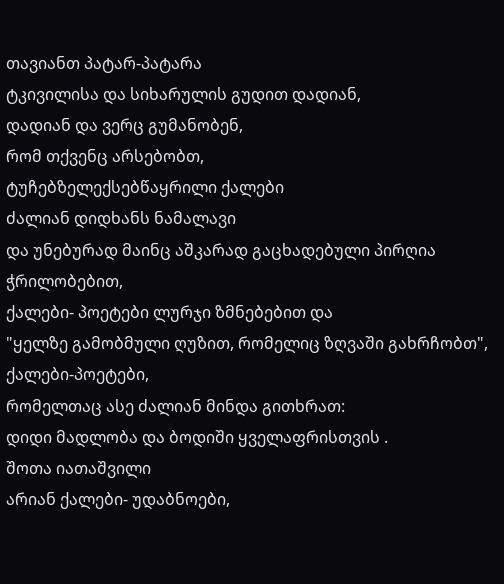თავიანთ პატარ-პატარა
ტკივილისა და სიხარულის გუდით დადიან,
დადიან და ვერც გუმანობენ,
რომ თქვენც არსებობთ,
ტუჩებზელექსებწაყრილი ქალები
ძალიან დიდხანს ნამალავი
და უნებურად მაინც აშკარად გაცხადებული პირღია ჭრილობებით,
ქალები- პოეტები ლურჯი ზმნებებით და
"ყელზე გამობმული ღუზით, რომელიც ზღვაში გახრჩობთ",
ქალები-პოეტები,
რომელთაც ასე ძალიან მინდა გითხრათ:
დიდი მადლობა და ბოდიში ყველაფრისთვის .
შოთა იათაშვილი
არიან ქალები- უდაბნოები,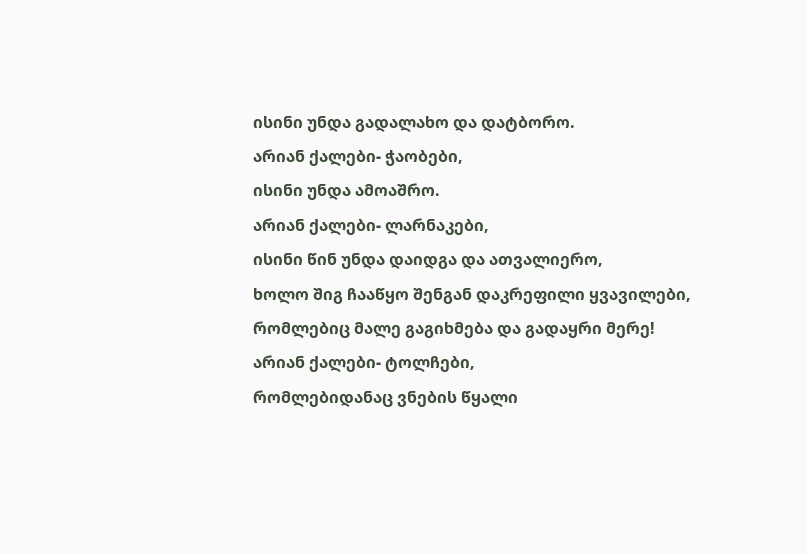ისინი უნდა გადალახო და დატბორო.
არიან ქალები- ჭაობები,
ისინი უნდა ამოაშრო.
არიან ქალები- ლარნაკები,
ისინი წინ უნდა დაიდგა და ათვალიერო,
ხოლო შიგ ჩააწყო შენგან დაკრეფილი ყვავილები,
რომლებიც მალე გაგიხმება და გადაყრი მერე!
არიან ქალები- ტოლჩები,
რომლებიდანაც ვნების წყალი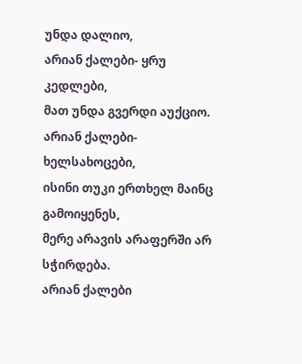უნდა დალიო,
არიან ქალები- ყრუ კედლები,
მათ უნდა გვერდი აუქციო.
არიან ქალები- ხელსახოცები,
ისინი თუკი ერთხელ მაინც გამოიყენეს,
მერე არავის არაფერში არ სჭირდება.
არიან ქალები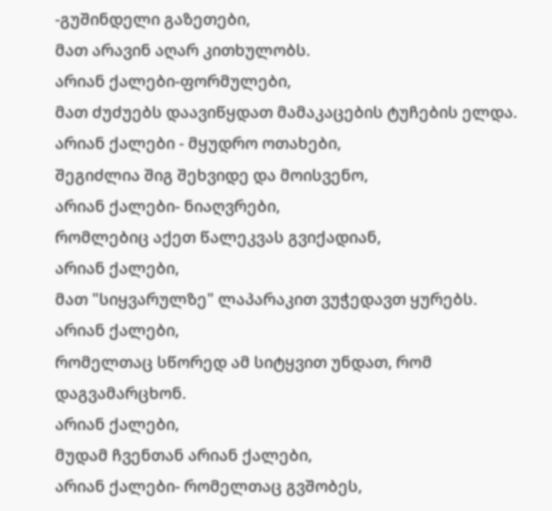-გუშინდელი გაზეთები,
მათ არავინ აღარ კითხულობს.
არიან ქალები-ფორმულები,
მათ ძუძუებს დაავიწყდათ მამაკაცების ტუჩების ელდა.
არიან ქალები - მყუდრო ოთახები,
შეგიძლია შიგ შეხვიდე და მოისვენო,
არიან ქალები- ნიაღვრები,
რომლებიც აქეთ წალეკვას გვიქადიან,
არიან ქალები,
მათ "სიყვარულზე" ლაპარაკით ვუჭედავთ ყურებს.
არიან ქალები,
რომელთაც სწორედ ამ სიტყვით უნდათ, რომ დაგვამარცხონ.
არიან ქალები,
მუდამ ჩვენთან არიან ქალები,
არიან ქალები- რომელთაც გვშობეს,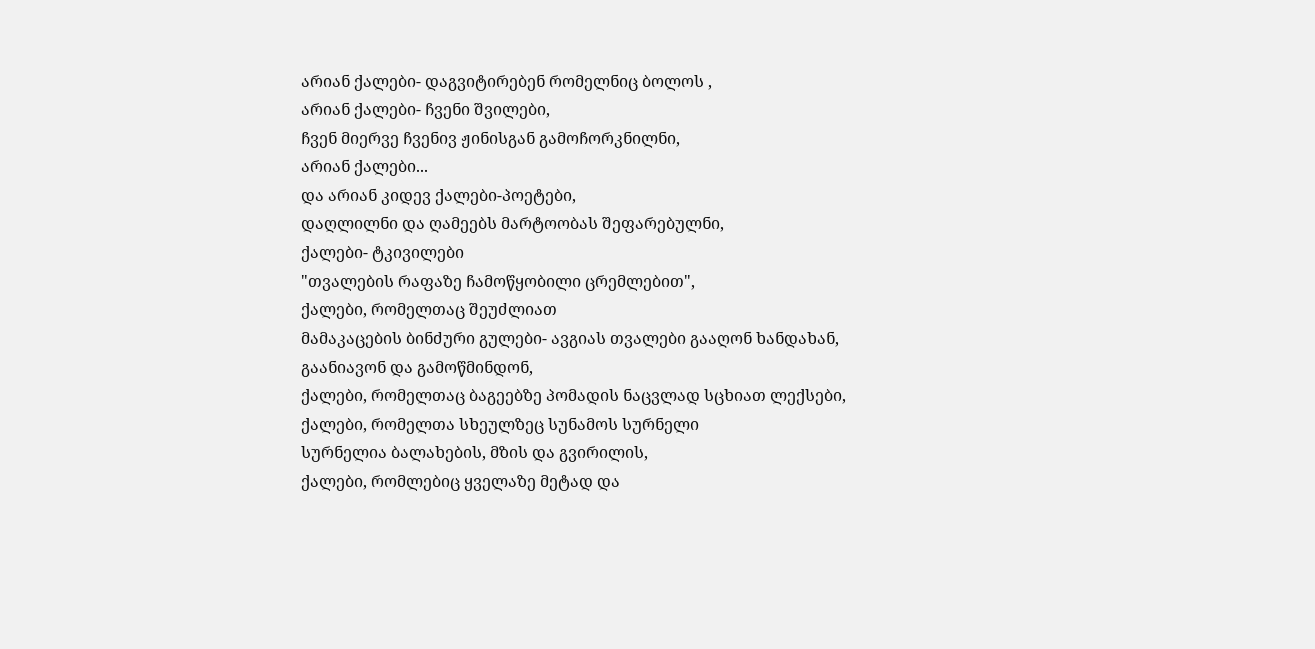არიან ქალები- დაგვიტირებენ რომელნიც ბოლოს ,
არიან ქალები- ჩვენი შვილები,
ჩვენ მიერვე ჩვენივ ჟინისგან გამოჩორკნილნი,
არიან ქალები...
და არიან კიდევ ქალები-პოეტები,
დაღლილნი და ღამეებს მარტოობას შეფარებულნი,
ქალები- ტკივილები
"თვალების რაფაზე ჩამოწყობილი ცრემლებით",
ქალები, რომელთაც შეუძლიათ
მამაკაცების ბინძური გულები- ავგიას თვალები გააღონ ხანდახან,
გაანიავონ და გამოწმინდონ,
ქალები, რომელთაც ბაგეებზე პომადის ნაცვლად სცხიათ ლექსები,
ქალები, რომელთა სხეულზეც სუნამოს სურნელი
სურნელია ბალახების, მზის და გვირილის,
ქალები, რომლებიც ყველაზე მეტად და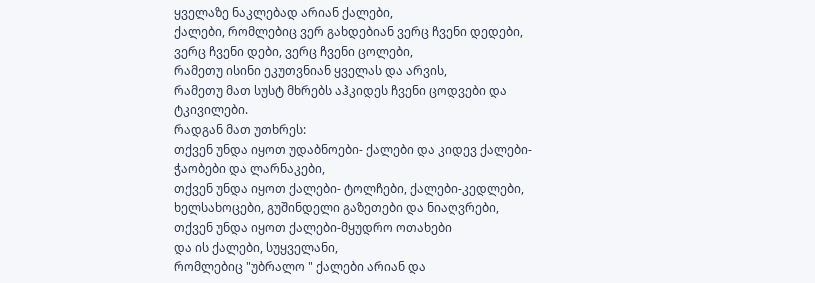ყველაზე ნაკლებად არიან ქალები,
ქალები, რომლებიც ვერ გახდებიან ვერც ჩვენი დედები,
ვერც ჩვენი დები, ვერც ჩვენი ცოლები,
რამეთუ ისინი ეკუთვნიან ყველას და არვის,
რამეთუ მათ სუსტ მხრებს აჰკიდეს ჩვენი ცოდვები და ტკივილები.
რადგან მათ უთხრეს:
თქვენ უნდა იყოთ უდაბნოები- ქალები და კიდევ ქალები-ჭაობები და ლარნაკები,
თქვენ უნდა იყოთ ქალები- ტოლჩები, ქალები-კედლები,
ხელსახოცები, გუშინდელი გაზეთები და ნიაღვრები,
თქვენ უნდა იყოთ ქალები-მყუდრო ოთახები
და ის ქალები, სუყველანი,
რომლებიც "უბრალო " ქალები არიან და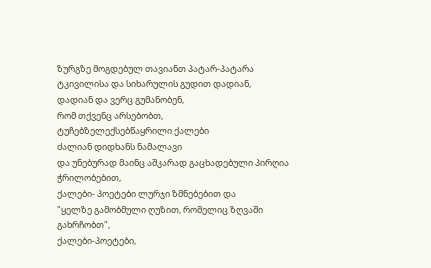ზურგზე მოგდებულ თავიანთ პატარ-პატარა
ტკივილისა და სიხარულის გუდით დადიან,
დადიან და ვერც გუმანობენ,
რომ თქვენც არსებობთ,
ტუჩებზელექსებწაყრილი ქალები
ძალიან დიდხანს ნამალავი
და უნებურად მაინც აშკარად გაცხადებული პირღია ჭრილობებით,
ქალები- პოეტები ლურჯი ზმნებებით და
"ყელზე გამობმული ღუზით, რომელიც ზღვაში გახრჩობთ",
ქალები-პოეტები,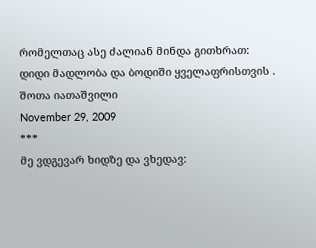რომელთაც ასე ძალიან მინდა გითხრათ:
დიდი მადლობა და ბოდიში ყველაფრისთვის .
შოთა იათაშვილი
November 29, 2009
***
მე ვდგევარ ხიდზე და ვხედავ: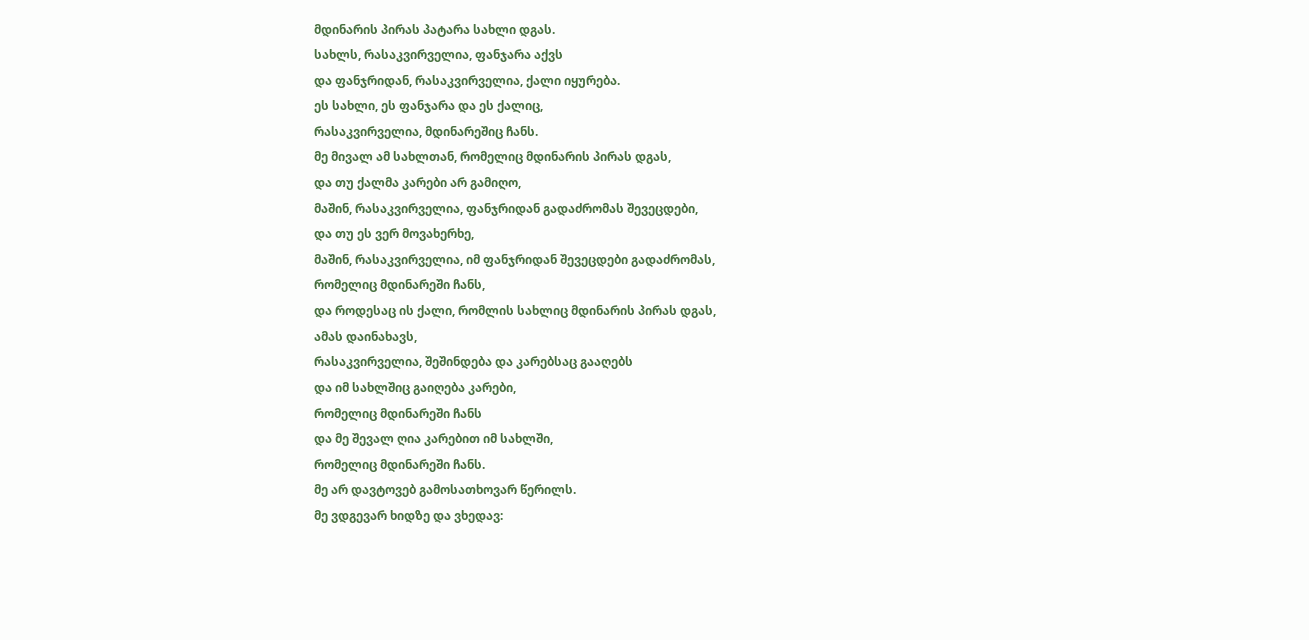მდინარის პირას პატარა სახლი დგას.
სახლს, რასაკვირველია, ფანჯარა აქვს
და ფანჯრიდან, რასაკვირველია, ქალი იყურება.
ეს სახლი, ეს ფანჯარა და ეს ქალიც,
რასაკვირველია, მდინარეშიც ჩანს.
მე მივალ ამ სახლთან, რომელიც მდინარის პირას დგას,
და თუ ქალმა კარები არ გამიღო,
მაშინ, რასაკვირველია, ფანჯრიდან გადაძრომას შევეცდები,
და თუ ეს ვერ მოვახერხე,
მაშინ, რასაკვირველია, იმ ფანჯრიდან შევეცდები გადაძრომას,
რომელიც მდინარეში ჩანს,
და როდესაც ის ქალი, რომლის სახლიც მდინარის პირას დგას,
ამას დაინახავს,
რასაკვირველია, შეშინდება და კარებსაც გააღებს
და იმ სახლშიც გაიღება კარები,
რომელიც მდინარეში ჩანს
და მე შევალ ღია კარებით იმ სახლში,
რომელიც მდინარეში ჩანს.
მე არ დავტოვებ გამოსათხოვარ წერილს.
მე ვდგევარ ხიდზე და ვხედავ: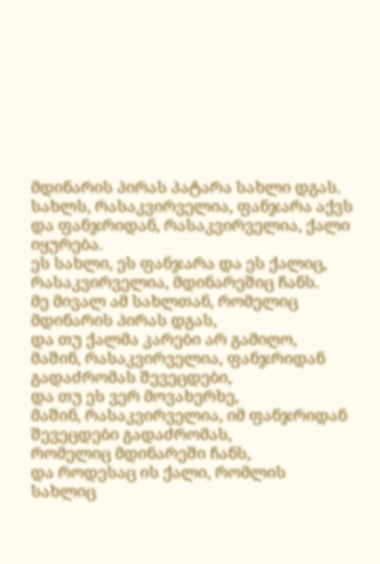მდინარის პირას პატარა სახლი დგას.
სახლს, რასაკვირველია, ფანჯარა აქვს
და ფანჯრიდან, რასაკვირველია, ქალი იყურება.
ეს სახლი, ეს ფანჯარა და ეს ქალიც,
რასაკვირველია, მდინარეშიც ჩანს.
მე მივალ ამ სახლთან, რომელიც მდინარის პირას დგას,
და თუ ქალმა კარები არ გამიღო,
მაშინ, რასაკვირველია, ფანჯრიდან გადაძრომას შევეცდები,
და თუ ეს ვერ მოვახერხე,
მაშინ, რასაკვირველია, იმ ფანჯრიდან შევეცდები გადაძრომას,
რომელიც მდინარეში ჩანს,
და როდესაც ის ქალი, რომლის სახლიც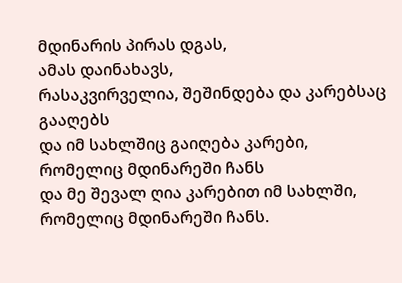მდინარის პირას დგას,
ამას დაინახავს,
რასაკვირველია, შეშინდება და კარებსაც გააღებს
და იმ სახლშიც გაიღება კარები,
რომელიც მდინარეში ჩანს
და მე შევალ ღია კარებით იმ სახლში,
რომელიც მდინარეში ჩანს.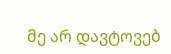მე არ დავტოვებ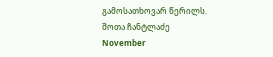გამოსათხოვარ წერილს.
შოთა ჩანტლაძე
November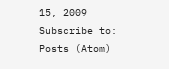15, 2009
Subscribe to:
Posts (Atom)